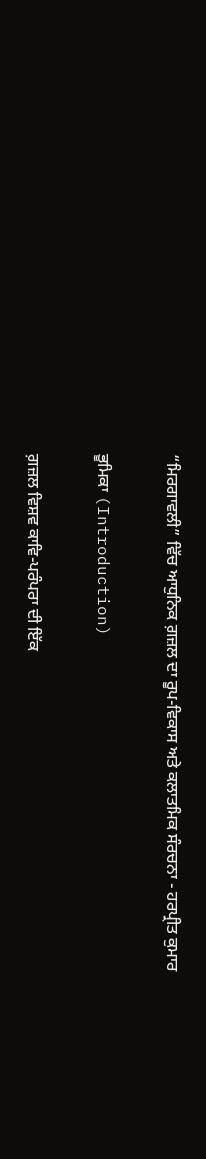“ਮਿਰਗਾਵਲੀ” ਵਿੱਚ ਆਧੁਨਿਕ ਗ਼ਜ਼ਲ ਦਾ ਰੂਪ-ਵਿਕਾਸ ਅਤੇ ਕਲਾਤਮਿਕ ਸੰਰਚਨਾ - ਹਰਪ੍ਰੀਤ ਕੁਮਾਰ

ਭੂਮਿਕਾ (Introduction)

ਗ਼ਜ਼ਲ ਵਿਸ਼ਵ ਕਾਵਿ-ਪਰੰਪਰਾ ਦੀ ਇੱਕ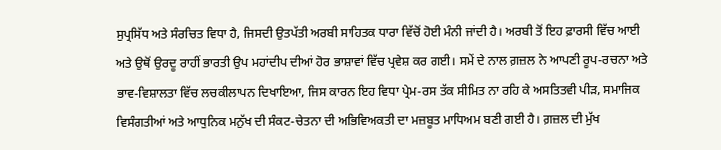ਸੁਪ੍ਰਸਿੱਧ ਅਤੇ ਸੰਰਚਿਤ ਵਿਧਾ ਹੈ, ਜਿਸਦੀ ਉਤਪੱਤੀ ਅਰਬੀ ਸਾਹਿਤਕ ਧਾਰਾ ਵਿੱਚੋਂ ਹੋਈ ਮੰਨੀ ਜਾਂਦੀ ਹੈ। ਅਰਬੀ ਤੋਂ ਇਹ ਫ਼ਾਰਸੀ ਵਿੱਚ ਆਈ ਅਤੇ ਉਥੋਂ ਉਰਦੂ ਰਾਹੀਂ ਭਾਰਤੀ ਉਪ ਮਹਾਂਦੀਪ ਦੀਆਂ ਹੋਰ ਭਾਸ਼ਾਵਾਂ ਵਿੱਚ ਪ੍ਰਵੇਸ਼ ਕਰ ਗਈ। ਸਮੇਂ ਦੇ ਨਾਲ ਗ਼ਜ਼ਲ ਨੇ ਆਪਣੀ ਰੂਪ-ਰਚਨਾ ਅਤੇ ਭਾਵ-ਵਿਸ਼ਾਲਤਾ ਵਿੱਚ ਲਚਕੀਲਾਪਨ ਦਿਖਾਇਆ, ਜਿਸ ਕਾਰਨ ਇਹ ਵਿਧਾ ਪ੍ਰੇਮ-ਰਸ ਤੱਕ ਸੀਮਿਤ ਨਾ ਰਹਿ ਕੇ ਅਸਤਿਤਵੀ ਪੀੜ, ਸਮਾਜਿਕ ਵਿਸੰਗਤੀਆਂ ਅਤੇ ਆਧੁਨਿਕ ਮਨੁੱਖ ਦੀ ਸੰਕਟ-ਚੇਤਨਾ ਦੀ ਅਭਿਵਿਅਕਤੀ ਦਾ ਮਜ਼ਬੂਤ ਮਾਧਿਅਮ ਬਣੀ ਗਈ ਹੈ। ਗ਼ਜ਼ਲ ਦੀ ਮੁੱਖ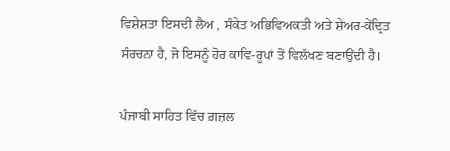ਵਿਸ਼ੇਸ਼ਤਾ ਇਸਦੀ ਲੈਅ , ਸੰਕੇਤ ਅਭਿਵਿਅਕਤੀ ਅਤੇ ਸ਼ੇਅਰ-ਕੇਂਦ੍ਰਿਤ ਸੰਰਚਨਾ ਹੈ, ਜੋ ਇਸਨੂੰ ਹੋਰ ਕਾਵਿ-ਰੂਪਾਂ ਤੋਂ ਵਿਲੱਖਣ ਬਣਾਉਂਦੀ ਹੈ।

ਪੰਜਾਬੀ ਸਾਹਿਤ ਵਿੱਚ ਗ਼ਜ਼ਲ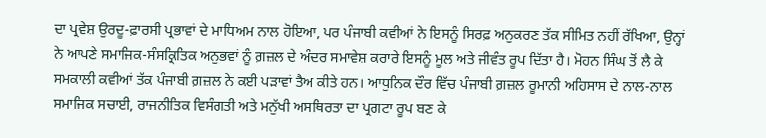ਦਾ ਪ੍ਰਵੇਸ਼ ਉਰਦੂ-ਫ਼ਾਰਸੀ ਪ੍ਰਭਾਵਾਂ ਦੇ ਮਾਧਿਅਮ ਨਾਲ ਹੋਇਆ, ਪਰ ਪੰਜਾਬੀ ਕਵੀਆਂ ਨੇ ਇਸਨੂੰ ਸਿਰਫ਼ ਅਨੁਕਰਣ ਤੱਕ ਸੀਮਿਤ ਨਹੀਂ ਰੱਖਿਆ, ਉਨ੍ਹਾਂ ਨੇ ਆਪਣੇ ਸਮਾਜਿਕ-ਸੰਸਕ੍ਰਿਤਿਕ ਅਨੁਭਵਾਂ ਨੂੰ ਗ਼ਜ਼ਲ ਦੇ ਅੰਦਰ ਸਮਾਵੇਸ਼ ਕਰਾਰੇ ਇਸਨੂੰ ਮੂਲ ਅਤੇ ਜੀਵੰਤ ਰੂਪ ਦਿੱਤਾ ਹੈ। ਮੋਹਨ ਸਿੰਘ ਤੋਂ ਲੈ ਕੇ ਸਮਕਾਲੀ ਕਵੀਆਂ ਤੱਕ ਪੰਜਾਬੀ ਗ਼ਜ਼ਲ ਨੇ ਕਈ ਪੜਾਵਾਂ ਤੈਅ ਕੀਤੇ ਹਨ। ਆਧੁਨਿਕ ਦੌਰ ਵਿੱਚ ਪੰਜਾਬੀ ਗ਼ਜ਼ਲ ਰੂਮਾਨੀ ਅਹਿਸਾਸ ਦੇ ਨਾਲ-ਨਾਲ ਸਮਾਜਿਕ ਸਚਾਈ, ਰਾਜਨੀਤਿਕ ਵਿਸੰਗਤੀ ਅਤੇ ਮਨੁੱਖੀ ਅਸਥਿਰਤਾ ਦਾ ਪ੍ਰਗਟਾ ਰੂਪ ਬਣ ਕੇ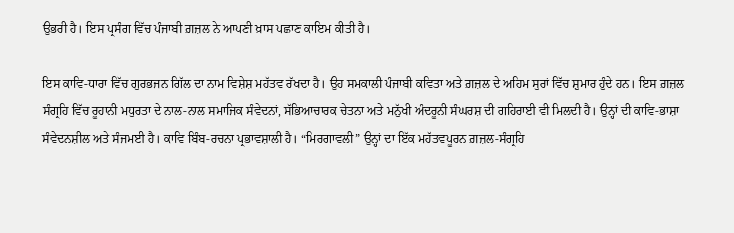ਉਭਰੀ ਹੈ। ਇਸ ਪ੍ਰਸੰਗ ਵਿੱਚ ਪੰਜਾਬੀ ਗ਼ਜ਼ਲ ਨੇ ਆਪਣੀ ਖ਼ਾਸ ਪਛਾਣ ਕਾਇਮ ਕੀਤੀ ਹੈ।

ਇਸ ਕਾਵਿ-ਧਾਰਾ ਵਿੱਚ ਗੁਰਭਜਨ ਗਿੱਲ ਦਾ ਨਾਮ ਵਿਸ਼ੇਸ਼ ਮਹੱਤਵ ਰੱਖਦਾ ਹੈ। ਉਹ ਸਮਕਾਲੀ ਪੰਜਾਬੀ ਕਵਿਤਾ ਅਤੇ ਗ਼ਜ਼ਲ ਦੇ ਅਹਿਮ ਸੁਰਾਂ ਵਿੱਚ ਸ਼ੁਮਾਰ ਹੁੰਦੇ ਹਨ। ਇਸ ਗ਼ਜ਼ਲ ਸੰਗ੍ਰਹਿ ਵਿੱਚ ਰੂਹਾਨੀ ਮਧੁਰਤਾ ਦੇ ਨਾਲ-ਨਾਲ ਸਮਾਜਿਕ ਸੰਵੇਦਨਾਂ, ਸੱਭਿਆਚਾਰਕ ਚੇਤਨਾ ਅਤੇ ਮਨੁੱਖੀ ਅੰਦਰੂਨੀ ਸੰਘਰਸ਼ ਦੀ ਗਹਿਰਾਈ ਵੀ ਮਿਲਦੀ ਹੈ। ਉਨ੍ਹਾਂ ਦੀ ਕਾਵਿ-ਭਾਸ਼ਾ ਸੰਵੇਦਨਸ਼ੀਲ ਅਤੇ ਸੰਜਮਈ ਹੈ। ਕਾਵਿ ਬਿੰਬ-ਰਚਨਾ ਪ੍ਰਭਾਵਸ਼ਾਲੀ ਹੈ। “ਮਿਰਗਾਵਲੀ” ਉਨ੍ਹਾਂ ਦਾ ਇੱਕ ਮਹੱਤਵਪੂਰਨ ਗ਼ਜ਼ਲ-ਸੰਗ੍ਰਹਿ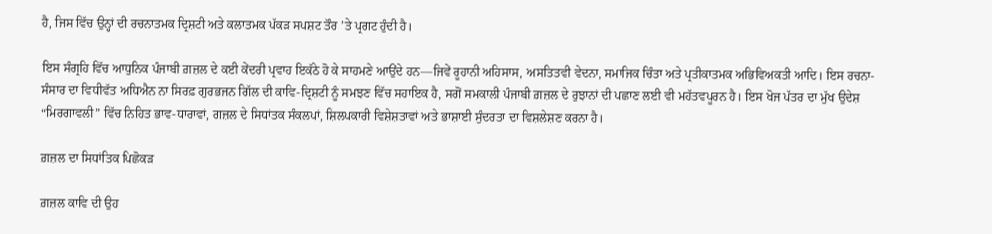ਹੈ, ਜਿਸ ਵਿੱਚ ਉਨ੍ਹਾਂ ਦੀ ਰਚਨਾਤਮਕ ਦ੍ਰਿਸ਼ਟੀ ਅਤੇ ਕਲਾਤਮਕ ਪੱਕੜ ਸਪਸ਼ਟ ਤੌਰ ’ਤੇ ਪ੍ਰਗਟ ਹੁੰਦੀ ਹੈ।

ਇਸ ਸੰਗ੍ਰਹਿ ਵਿੱਚ ਆਧੁਨਿਕ ਪੰਜਾਬੀ ਗ਼ਜ਼ਲ ਦੇ ਕਈ ਕੇਂਦਰੀ ਪ੍ਰਵਾਹ ਇਕੱਠੇ ਹੋ ਕੇ ਸਾਹਮਣੇ ਆਉਂਦੇ ਹਨ—ਜਿਵੇਂ ਰੂਹਾਨੀ ਅਹਿਸਾਸ, ਅਸਤਿਤਵੀ ਵੇਦਨਾ, ਸਮਾਜਿਕ ਚਿੰਤਾ ਅਤੇ ਪ੍ਰਤੀਕਾਤਮਕ ਅਭਿਵਿਅਕਤੀ ਆਦਿ। ਇਸ ਰਚਨਾ-ਸੰਸਾਰ ਦਾ ਵਿਧੀਵੱਤ ਅਧਿਐਨ ਨਾ ਸਿਰਫ਼ ਗੁਰਭਜਨ ਗਿੱਲ ਦੀ ਕਾਵਿ-ਦ੍ਰਿਸ਼ਟੀ ਨੂੰ ਸਮਝਣ ਵਿੱਚ ਸਹਾਇਕ ਹੈ, ਸਗੋਂ ਸਮਕਾਲੀ ਪੰਜਾਬੀ ਗ਼ਜ਼ਲ ਦੇ ਰੁਝਾਨਾਂ ਦੀ ਪਛਾਣ ਲਈ ਵੀ ਮਹੱਤਵਪੂਰਨ ਹੈ। ਇਸ ਖੋਜ ਪੱਤਰ ਦਾ ਮੁੱਖ ਉਦੇਸ਼ “ਮਿਰਗਾਵਲੀ” ਵਿੱਚ ਨਿਹਿਤ ਭਾਵ-ਧਾਰਾਵਾਂ, ਗਜ਼ਲ ਦੇ ਸਿਧਾਂਤਕ ਸੰਕਲਪਾਂ, ਸ਼ਿਲਪਕਾਰੀ ਵਿਸ਼ੇਸ਼ਤਾਵਾਂ ਅਤੇ ਭਾਸ਼ਾਈ ਸੁੰਦਰਤਾ ਦਾ ਵਿਸ਼ਲੇਸ਼ਣ ਕਰਨਾ ਹੈ।

ਗ਼ਜ਼ਲ ਦਾ ਸਿਧਾਂਤਿਕ ਪਿਛੋਕੜ

ਗ਼ਜ਼ਲ ਕਾਵਿ ਦੀ ਉਹ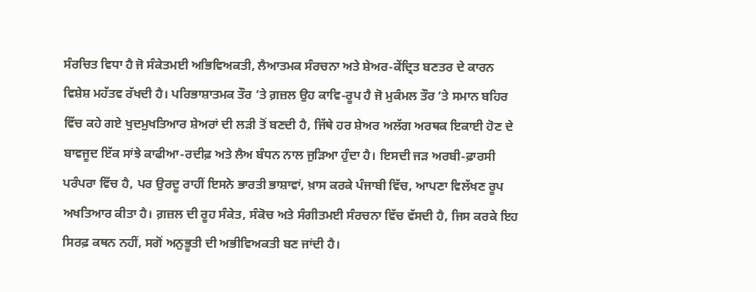ਸੰਰਚਿਤ ਵਿਧਾ ਹੈ ਜੋ ਸੰਕੇਤਮਈ ਅਭਿਵਿਅਕਤੀ, ਲੈਆਤਮਕ ਸੰਰਚਨਾ ਅਤੇ ਸ਼ੇਅਰ-ਕੇਂਦ੍ਰਿਤ ਬਣਤਰ ਦੇ ਕਾਰਨ ਵਿਸ਼ੇਸ਼ ਮਹੱਤਵ ਰੱਖਦੀ ਹੈ। ਪਰਿਭਾਸ਼ਾਤਮਕ ਤੌਰ ’ਤੇ ਗ਼ਜ਼ਲ ਉਹ ਕਾਵਿ-ਰੂਪ ਹੈ ਜੋ ਮੁਕੰਮਲ ਤੌਰ ’ਤੇ ਸਮਾਨ ਬਹਿਰ ਵਿੱਚ ਕਹੇ ਗਏ ਖੁਦਮੁਖਤਿਆਰ ਸ਼ੇਅਰਾਂ ਦੀ ਲੜੀ ਤੋਂ ਬਣਦੀ ਹੈ, ਜਿੱਥੇ ਹਰ ਸ਼ੇਅਰ ਅਲੱਗ ਅਰਥਕ ਇਕਾਈ ਹੋਣ ਦੇ ਬਾਵਜੂਦ ਇੱਕ ਸਾਂਝੇ ਕਾਫੀਆ-ਰਦੀਫ਼ ਅਤੇ ਲੈਅ ਬੰਧਨ ਨਾਲ ਜੁੜਿਆ ਹੁੰਦਾ ਹੈ। ਇਸਦੀ ਜੜ ਅਰਬੀ-ਫ਼ਾਰਸੀ ਪਰੰਪਰਾ ਵਿੱਚ ਹੈ, ਪਰ ਉਰਦੂ ਰਾਹੀਂ ਇਸਨੇ ਭਾਰਤੀ ਭਾਸ਼ਾਵਾਂ, ਖ਼ਾਸ ਕਰਕੇ ਪੰਜਾਬੀ ਵਿੱਚ, ਆਪਣਾ ਵਿਲੱਖਣ ਰੂਪ ਅਖਤਿਆਰ ਕੀਤਾ ਹੈ। ਗ਼ਜ਼ਲ ਦੀ ਰੂਹ ਸੰਕੇਤ, ਸੰਕੋਚ ਅਤੇ ਸੰਗੀਤਮਈ ਸੰਰਚਨਾ ਵਿੱਚ ਵੱਸਦੀ ਹੈ, ਜਿਸ ਕਰਕੇ ਇਹ ਸਿਰਫ਼ ਕਥਨ ਨਹੀਂ, ਸਗੋਂ ਅਨੁਭੂਤੀ ਦੀ ਅਭੀਵਿਅਕਤੀ ਬਣ ਜਾਂਦੀ ਹੈ।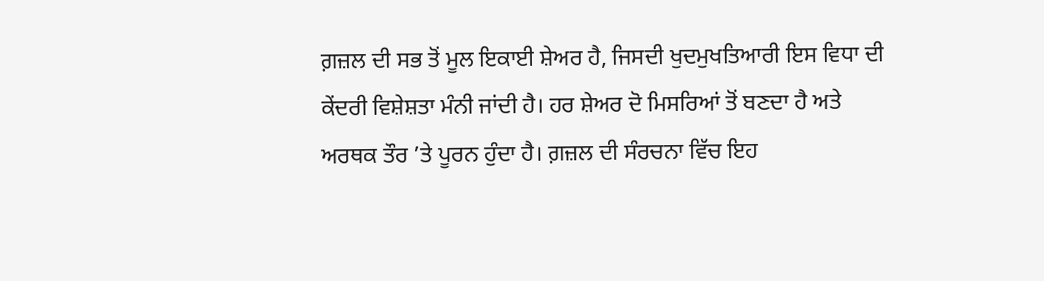ਗ਼ਜ਼ਲ ਦੀ ਸਭ ਤੋਂ ਮੂਲ ਇਕਾਈ ਸ਼ੇਅਰ ਹੈ, ਜਿਸਦੀ ਖੁਦਮੁਖਤਿਆਰੀ ਇਸ ਵਿਧਾ ਦੀ ਕੇਂਦਰੀ ਵਿਸ਼ੇਸ਼ਤਾ ਮੰਨੀ ਜਾਂਦੀ ਹੈ। ਹਰ ਸ਼ੇਅਰ ਦੋ ਮਿਸਰਿਆਂ ਤੋਂ ਬਣਦਾ ਹੈ ਅਤੇ ਅਰਥਕ ਤੌਰ ’ਤੇ ਪੂਰਨ ਹੁੰਦਾ ਹੈ। ਗ਼ਜ਼ਲ ਦੀ ਸੰਰਚਨਾ ਵਿੱਚ ਇਹ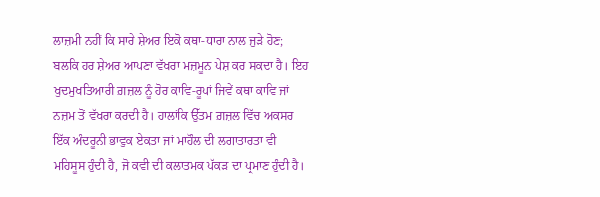ਲਾਜ਼ਮੀ ਨਹੀਂ ਕਿ ਸਾਰੇ ਸ਼ੇਅਰ ਇਕੋ ਕਥਾ-ਧਾਰਾ ਨਾਲ ਜੁੜੇ ਹੋਣ; ਬਲਕਿ ਹਰ ਸ਼ੇਅਰ ਆਪਣਾ ਵੱਖਰਾ ਮਜ਼ਮੂਨ ਪੇਸ਼ ਕਰ ਸਕਦਾ ਹੈ। ਇਹ ਖੁਦਮੁਖਤਿਆਰੀ ਗ਼ਜ਼ਲ ਨੂੰ ਹੋਰ ਕਾਵਿ-ਰੂਪਾਂ ਜਿਵੇਂ ਕਥਾ ਕਾਵਿ ਜਾਂ ਨਜ਼ਮ ਤੋਂ ਵੱਖਰਾ ਕਰਦੀ ਹੈ। ਹਾਲਾਂਕਿ ਉੱਤਮ ਗ਼ਜ਼ਲ ਵਿੱਚ ਅਕਸਰ ਇੱਕ ਅੰਦਰੂਨੀ ਭਾਵੁਕ ਏਕਤਾ ਜਾਂ ਮਾਹੌਲ ਦੀ ਲਗਾਤਾਰਤਾ ਵੀ ਮਹਿਸੂਸ ਹੁੰਦੀ ਹੈ, ਜੋ ਕਵੀ ਦੀ ਕਲਾਤਮਕ ਪੱਕੜ ਦਾ ਪ੍ਰਮਾਣ ਹੁੰਦੀ ਹੈ।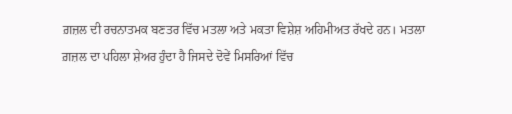ਗ਼ਜ਼ਲ ਦੀ ਰਚਨਾਤਮਕ ਬਣਤਰ ਵਿੱਚ ਮਤਲਾ ਅਤੇ ਮਕਤਾ ਵਿਸ਼ੇਸ਼ ਅਹਿਮੀਅਤ ਰੱਖਦੇ ਹਨ। ਮਤਲਾ ਗ਼ਜ਼ਲ ਦਾ ਪਹਿਲਾ ਸ਼ੇਅਰ ਹੁੰਦਾ ਹੈ ਜਿਸਦੇ ਦੋਵੇਂ ਮਿਸਰਿਆਂ ਵਿੱਚ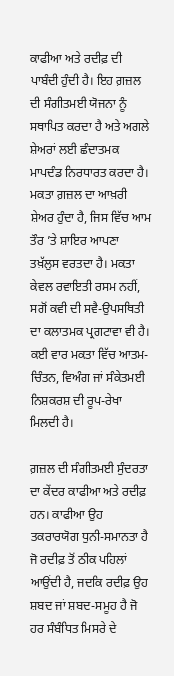ਕਾਫੀਆ ਅਤੇ ਰਦੀਫ਼ ਦੀ ਪਾਬੰਦੀ ਹੁੰਦੀ ਹੈ। ਇਹ ਗ਼ਜ਼ਲ ਦੀ ਸੰਗੀਤਮਈ ਯੋਜਨਾ ਨੂੰ ਸਥਾਪਿਤ ਕਰਦਾ ਹੈ ਅਤੇ ਅਗਲੇ ਸ਼ੇਅਰਾਂ ਲਈ ਛੰਦਾਤਮਕ ਮਾਪਦੰਡ ਨਿਰਧਾਰਤ ਕਰਦਾ ਹੈ। ਮਕਤਾ ਗ਼ਜ਼ਲ ਦਾ ਆਖ਼ਰੀ ਸ਼ੇਅਰ ਹੁੰਦਾ ਹੈ, ਜਿਸ ਵਿੱਚ ਆਮ ਤੌਰ ’ਤੇ ਸ਼ਾਇਰ ਆਪਣਾ ਤਖ਼ੱਲੁਸ ਵਰਤਦਾ ਹੈ। ਮਕਤਾ ਕੇਵਲ ਰਵਾਇਤੀ ਰਸਮ ਨਹੀਂ, ਸਗੋਂ ਕਵੀ ਦੀ ਸਵੈ-ਉਪਸਥਿਤੀ ਦਾ ਕਲਾਤਮਕ ਪ੍ਰਗਟਾਵਾ ਵੀ ਹੈ। ਕਈ ਵਾਰ ਮਕਤਾ ਵਿੱਚ ਆਤਮ-ਚਿੰਤਨ, ਵਿਅੰਗ ਜਾਂ ਸੰਕੇਤਮਈ ਨਿਸ਼ਕਰਸ਼ ਦੀ ਰੂਪ-ਰੇਖਾ ਮਿਲਦੀ ਹੈ।

ਗ਼ਜ਼ਲ ਦੀ ਸੰਗੀਤਮਈ ਸੁੰਦਰਤਾ ਦਾ ਕੇਂਦਰ ਕਾਫੀਆ ਅਤੇ ਰਦੀਫ਼ ਹਨ। ਕਾਫੀਆ ਉਹ ਤਕਰਾਰਯੋਗ ਧੁਨੀ-ਸਮਾਨਤਾ ਹੈ ਜੋ ਰਦੀਫ਼ ਤੋਂ ਠੀਕ ਪਹਿਲਾਂ ਆਉਂਦੀ ਹੈ, ਜਦਕਿ ਰਦੀਫ਼ ਉਹ ਸ਼ਬਦ ਜਾਂ ਸ਼ਬਦ-ਸਮੂਹ ਹੈ ਜੋ ਹਰ ਸੰਬੰਧਿਤ ਮਿਸਰੇ ਦੇ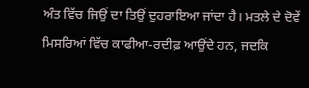ਅੰਤ ਵਿੱਚ ਜਿਉਂ ਦਾ ਤਿਉਂ ਦੁਹਰਾਇਆ ਜਾਂਦਾ ਹੈ। ਮਤਲੇ ਦੇ ਦੋਵੇਂ ਮਿਸਰਿਆਂ ਵਿੱਚ ਕਾਫੀਆ-ਰਦੀਫ਼ ਆਉਂਦੇ ਹਨ, ਜਦਕਿ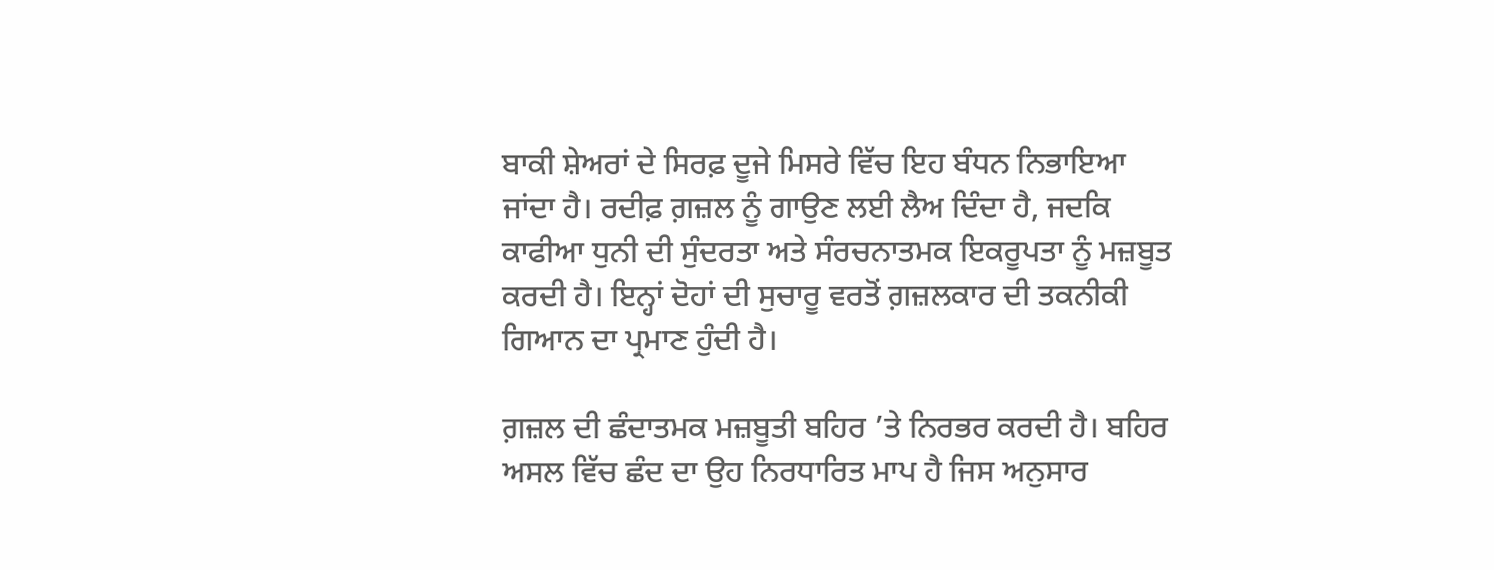ਬਾਕੀ ਸ਼ੇਅਰਾਂ ਦੇ ਸਿਰਫ਼ ਦੂਜੇ ਮਿਸਰੇ ਵਿੱਚ ਇਹ ਬੰਧਨ ਨਿਭਾਇਆ ਜਾਂਦਾ ਹੈ। ਰਦੀਫ਼ ਗ਼ਜ਼ਲ ਨੂੰ ਗਾਉਣ ਲਈ ਲੈਅ ਦਿੰਦਾ ਹੈ, ਜਦਕਿ ਕਾਫੀਆ ਧੁਨੀ ਦੀ ਸੁੰਦਰਤਾ ਅਤੇ ਸੰਰਚਨਾਤਮਕ ਇਕਰੂਪਤਾ ਨੂੰ ਮਜ਼ਬੂਤ ਕਰਦੀ ਹੈ। ਇਨ੍ਹਾਂ ਦੋਹਾਂ ਦੀ ਸੁਚਾਰੂ ਵਰਤੋਂ ਗ਼ਜ਼ਲਕਾਰ ਦੀ ਤਕਨੀਕੀ ਗਿਆਨ ਦਾ ਪ੍ਰਮਾਣ ਹੁੰਦੀ ਹੈ।

ਗ਼ਜ਼ਲ ਦੀ ਛੰਦਾਤਮਕ ਮਜ਼ਬੂਤੀ ਬਹਿਰ ’ਤੇ ਨਿਰਭਰ ਕਰਦੀ ਹੈ। ਬਹਿਰ ਅਸਲ ਵਿੱਚ ਛੰਦ ਦਾ ਉਹ ਨਿਰਧਾਰਿਤ ਮਾਪ ਹੈ ਜਿਸ ਅਨੁਸਾਰ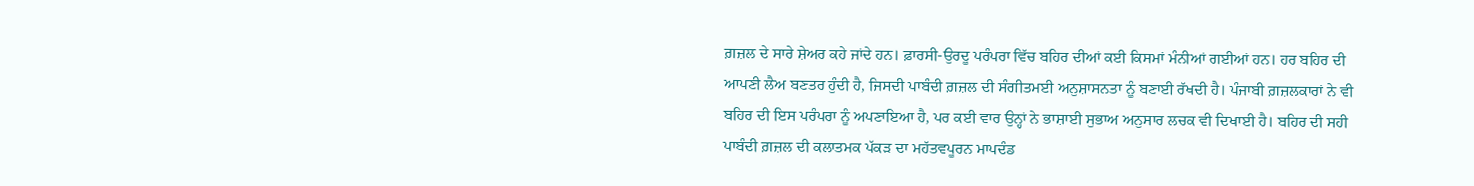ਗ਼ਜ਼ਲ ਦੇ ਸਾਰੇ ਸ਼ੇਅਰ ਕਹੇ ਜਾਂਦੇ ਹਨ। ਫ਼ਾਰਸੀ-ਉਰਦੂ ਪਰੰਪਰਾ ਵਿੱਚ ਬਹਿਰ ਦੀਆਂ ਕਈ ਕਿਸਮਾਂ ਮੰਨੀਆਂ ਗਈਆਂ ਹਨ। ਹਰ ਬਹਿਰ ਦੀ ਆਪਣੀ ਲੈਅ ਬਣਤਰ ਹੁੰਦੀ ਹੈ, ਜਿਸਦੀ ਪਾਬੰਦੀ ਗ਼ਜ਼ਲ ਦੀ ਸੰਗੀਤਮਈ ਅਨੁਸ਼ਾਸਨਤਾ ਨੂੰ ਬਣਾਈ ਰੱਖਦੀ ਹੈ। ਪੰਜਾਬੀ ਗ਼ਜ਼ਲਕਾਰਾਂ ਨੇ ਵੀ ਬਹਿਰ ਦੀ ਇਸ ਪਰੰਪਰਾ ਨੂੰ ਅਪਣਾਇਆ ਹੈ, ਪਰ ਕਈ ਵਾਰ ਉਨ੍ਹਾਂ ਨੇ ਭਾਸ਼ਾਈ ਸੁਭਾਅ ਅਨੁਸਾਰ ਲਚਕ ਵੀ ਦਿਖਾਈ ਹੈ। ਬਹਿਰ ਦੀ ਸਹੀ ਪਾਬੰਦੀ ਗ਼ਜ਼ਲ ਦੀ ਕਲਾਤਮਕ ਪੱਕੜ ਦਾ ਮਹੱਤਵਪੂਰਨ ਮਾਪਦੰਡ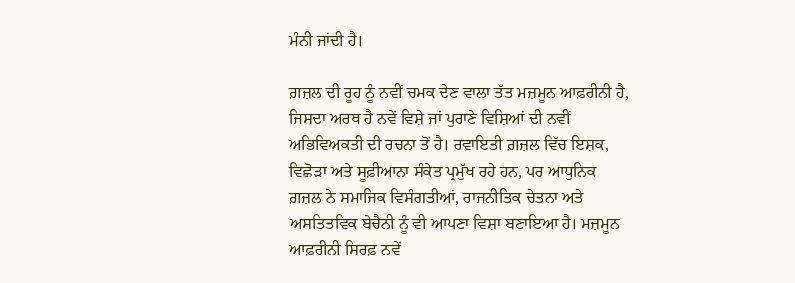ਮੰਨੀ ਜਾਂਦੀ ਹੈ।

ਗ਼ਜ਼ਲ ਦੀ ਰੂਹ ਨੂੰ ਨਵੀਂ ਚਮਕ ਦੇਣ ਵਾਲਾ ਤੱਤ ਮਜ਼ਮੂਨ ਆਫ਼ਰੀਨੀ ਹੈ, ਜਿਸਦਾ ਅਰਥ ਹੈ ਨਵੇਂ ਵਿਸ਼ੇ ਜਾਂ ਪੁਰਾਣੇ ਵਿਸ਼ਿਆਂ ਦੀ ਨਵੀਂ ਅਭਿਵਿਅਕਤੀ ਦੀ ਰਚਨਾ ਤੋਂ ਹੈ। ਰਵਾਇਤੀ ਗ਼ਜ਼ਲ ਵਿੱਚ ਇਸ਼ਕ, ਵਿਛੋੜਾ ਅਤੇ ਸੂਫ਼ੀਆਨਾ ਸੰਕੇਤ ਪ੍ਰਮੁੱਖ ਰਹੇ ਹਨ, ਪਰ ਆਧੁਨਿਕ ਗ਼ਜ਼ਲ ਨੇ ਸਮਾਜਿਕ ਵਿਸੰਗਤੀਆਂ, ਰਾਜਨੀਤਿਕ ਚੇਤਨਾ ਅਤੇ ਅਸਤਿਤਵਿਕ ਬੇਚੈਨੀ ਨੂੰ ਵੀ ਆਪਣਾ ਵਿਸ਼ਾ ਬਣਾਇਆ ਹੈ। ਮਜ਼ਮੂਨ ਆਫ਼ਰੀਨੀ ਸਿਰਫ਼ ਨਵੇਂ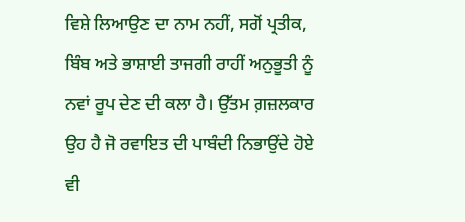ਵਿਸ਼ੇ ਲਿਆਉਣ ਦਾ ਨਾਮ ਨਹੀਂ, ਸਗੋਂ ਪ੍ਰਤੀਕ, ਬਿੰਬ ਅਤੇ ਭਾਸ਼ਾਈ ਤਾਜਗੀ ਰਾਹੀਂ ਅਨੁਭੂਤੀ ਨੂੰ ਨਵਾਂ ਰੂਪ ਦੇਣ ਦੀ ਕਲਾ ਹੈ। ਉੱਤਮ ਗ਼ਜ਼ਲਕਾਰ ਉਹ ਹੈ ਜੋ ਰਵਾਇਤ ਦੀ ਪਾਬੰਦੀ ਨਿਭਾਉਂਦੇ ਹੋਏ ਵੀ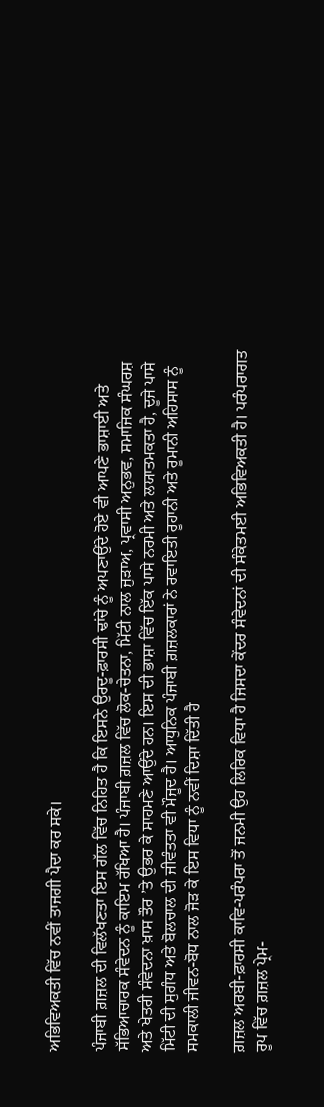ਅਭਿਵਿਅਕਤੀ ਵਿੱਚ ਨਵੀਂ ਤਾਜਗੀ ਪੈਦਾ ਕਰ ਸਕੇ।

ਪੰਜਾਬੀ ਗ਼ਜ਼ਲ ਦੀ ਵਿਲੱਖਣਤਾ ਇਸ ਗੱਲ ਵਿੱਚ ਨਿਹਿਤ ਹੈ ਕਿ ਇਸਨੇ ਉਰਦੂ-ਫ਼ਾਰਸੀ ਢਾਂਚੇ ਨੂੰ ਅਪਣਾਉਂਦੇ ਹੋਏ ਵੀ ਆਪਣੇ ਭਾਸ਼ਾਈ ਅਤੇ ਸੱਭਿਆਚਾਰਕ ਸੰਵੇਦਨ ਨੂੰ ਕਾਇਮ ਰੱਖਿਆ ਹੈ। ਪੰਜਾਬੀ ਗ਼ਜ਼ਲ ਵਿੱਚ ਲੋਕ-ਚੇਤਨਾ, ਮਿੱਟੀ ਨਾਲ ਜੁੜਾਅ, ਪ੍ਰਵਾਸੀ ਅਨੁਭਵ, ਸਮਾਜਿਕ ਸੰਘਰਸ਼ ਅਤੇ ਖੇਤਰੀ ਸੰਵੇਦਨਾ ਖ਼ਾਸ ਤੌਰ ’ਤੇ ਉਭਰ ਕੇ ਸਾਹਮਣੇ ਆਉਂਦੇ ਹਨ। ਇਸ ਦੀ ਭਾਸ਼ਾ ਵਿੱਚ ਇੱਕ ਪਾਸੇ ਨਰਮੀ ਅਤੇ ਲਯਾਤਮਕਤਾ ਹੈ, ਦੂਜੇ ਪਾਸੇ ਮਿੱਟੀ ਦੀ ਸੁਗੰਧ ਅਤੇ ਬੋਲਚਾਲ ਦੀ ਜੀਵੰਤਤਾ ਵੀ ਮੌਜੂਦ ਹੈ। ਆਧੁਨਿਕ ਪੰਜਾਬੀ ਗ਼ਜ਼ਲਕਾਰਾਂ ਨੇ ਰਵਾਇਤੀ ਰੂਹਾਨੀ ਅਤੇ ਰੂਮਾਨੀ ਅਹਿਸਾਸ ਨੂੰ ਸਮਕਾਲੀ ਜੀਵਨ-ਬੋਧ ਨਾਲ ਜੋੜ ਕੇ ਇਸ ਵਿਧਾ ਨੂੰ ਨਵੀਂ ਦਿਸ਼ਾ ਦਿੱਤੀ ਹੈ

ਗ਼ਜ਼ਲ ਅਰਬੀ-ਫ਼ਾਰਸੀ ਕਾਵਿ-ਪਰੰਪਰਾ ਤੋਂ ਜਨਮੀ ਉਹ ਲਿਰਿਕ ਵਿਧਾ ਹੈ ਜਿਸਦਾ ਕੇਂਦਰ ਸੰਵੇਦਨਾਂ ਦੀ ਸੰਕੇਤਮਈ ਅਭਿਵਿਅਕਤੀ ਹੈ। ਪਰੰਪਰਾਗਤ ਰੂਪ ਵਿੱਚ ਗ਼ਜ਼ਲ ਪ੍ਰੇਮ-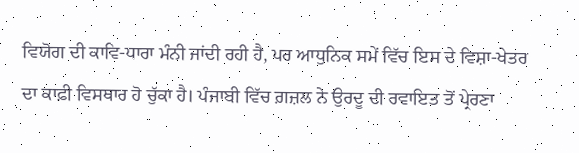ਵਿਯੋਗ ਦੀ ਕਾਵਿ-ਧਾਰਾ ਮੰਨੀ ਜਾਂਦੀ ਰਹੀ ਹੈ, ਪਰ ਆਧੁਨਿਕ ਸਮੇਂ ਵਿੱਚ ਇਸ ਦੇ ਵਿਸ਼ਾ-ਖੇਤਰ ਦਾ ਕਾਫ਼ੀ ਵਿਸਥਾਰ ਹੋ ਚੁੱਕਾ ਹੈ। ਪੰਜਾਬੀ ਵਿੱਚ ਗ਼ਜ਼ਲ ਨੇ ਉਰਦੂ ਦੀ ਰਵਾਇਤ ਤੋਂ ਪ੍ਰੇਰਣਾ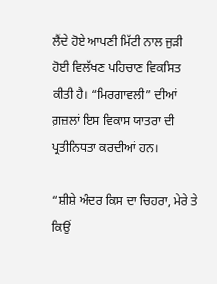ਲੈਂਦੇ ਹੋਏ ਆਪਣੀ ਮਿੱਟੀ ਨਾਲ ਜੁੜੀ ਹੋਈ ਵਿਲੱਖਣ ਪਹਿਚਾਣ ਵਿਕਸਿਤ ਕੀਤੀ ਹੈ। “ਮਿਰਗਾਵਲੀ” ਦੀਆਂ ਗ਼ਜ਼ਲਾਂ ਇਸ ਵਿਕਾਸ ਯਾਤਰਾ ਦੀ ਪ੍ਰਤੀਨਿਧਤਾ ਕਰਦੀਆਂ ਹਨ।

“ਸ਼ੀਸ਼ੇ ਅੰਦਰ ਕਿਸ ਦਾ ਚਿਹਰਾ, ਮੇਰੇ ਤੇ ਕਿਉਂ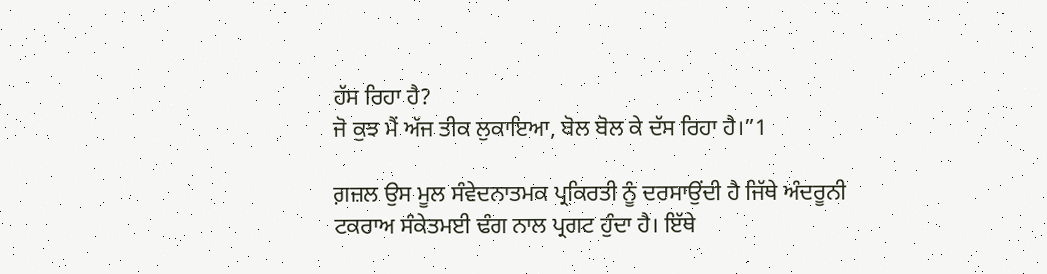ਹੱਸ ਰਿਹਾ ਹੈ?
ਜੋ ਕੁਝ ਮੈਂ ਅੱਜ ਤੀਕ ਲੁਕਾਇਆ, ਬੋਲ ਬੋਲ ਕੇ ਦੱਸ ਰਿਹਾ ਹੈ।”1

ਗ਼ਜ਼ਲ ਉਸ ਮੂਲ ਸੰਵੇਦਨਾਤਮਕ ਪ੍ਰਕਿਰਤੀ ਨੂੰ ਦਰਸਾਉਂਦੀ ਹੈ ਜਿੱਥੇ ਅੰਦਰੂਨੀ ਟਕਰਾਅ ਸੰਕੇਤਮਈ ਢੰਗ ਨਾਲ ਪ੍ਰਗਟ ਹੁੰਦਾ ਹੈ। ਇੱਥੇ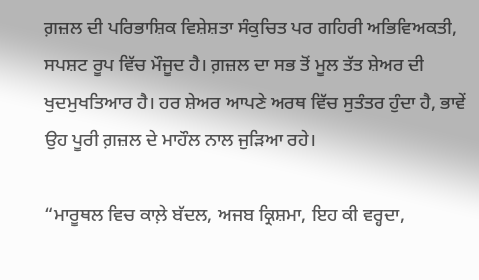ਗ਼ਜ਼ਲ ਦੀ ਪਰਿਭਾਸ਼ਿਕ ਵਿਸ਼ੇਸ਼ਤਾ ਸੰਕੁਚਿਤ ਪਰ ਗਹਿਰੀ ਅਭਿਵਿਅਕਤੀ, ਸਪਸ਼ਟ ਰੂਪ ਵਿੱਚ ਮੌਜੂਦ ਹੈ। ਗ਼ਜ਼ਲ ਦਾ ਸਭ ਤੋਂ ਮੂਲ ਤੱਤ ਸ਼ੇਅਰ ਦੀ ਖੁਦਮੁਖਤਿਆਰ ਹੈ। ਹਰ ਸ਼ੇਅਰ ਆਪਣੇ ਅਰਥ ਵਿੱਚ ਸੁਤੰਤਰ ਹੁੰਦਾ ਹੈ, ਭਾਵੇਂ ਉਹ ਪੂਰੀ ਗ਼ਜ਼ਲ ਦੇ ਮਾਹੌਲ ਨਾਲ ਜੁੜਿਆ ਰਹੇ।

“ਮਾਰੂਥਲ ਵਿਚ ਕਾਲ਼ੇ ਬੱਦਲ, ਅਜਬ ਕ੍ਰਿਸ਼ਮਾ, ਇਹ ਕੀ ਵਰ੍ਹਦਾ,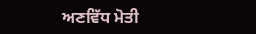ਅਣਵਿੱਧ ਮੋਤੀ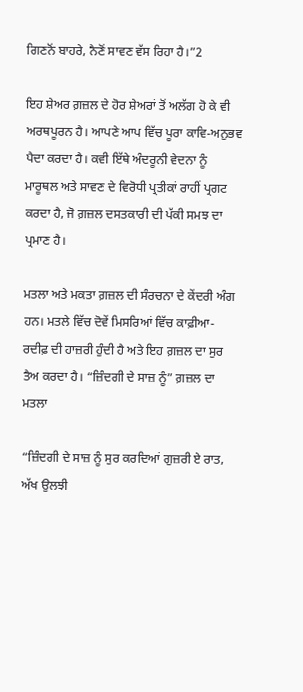ਗਿਣਨੋਂ ਬਾਹਰੇ, ਨੈਣੋਂ ਸਾਵਣ ਵੱਸ ਰਿਹਾ ਹੈ।”2

ਇਹ ਸ਼ੇਅਰ ਗ਼ਜ਼ਲ ਦੇ ਹੋਰ ਸ਼ੇਅਰਾਂ ਤੋਂ ਅਲੱਗ ਹੋ ਕੇ ਵੀ ਅਰਥਪੂਰਨ ਹੈ। ਆਪਣੇ ਆਪ ਵਿੱਚ ਪੂਰਾ ਕਾਵਿ-ਅਨੁਭਵ ਪੈਦਾ ਕਰਦਾ ਹੈ। ਕਵੀ ਇੱਥੇ ਅੰਦਰੂਨੀ ਵੇਦਨਾ ਨੂੰ ਮਾਰੂਥਲ ਅਤੇ ਸਾਵਣ ਦੇ ਵਿਰੋਧੀ ਪ੍ਰਤੀਕਾਂ ਰਾਹੀਂ ਪ੍ਰਗਟ ਕਰਦਾ ਹੈ, ਜੋ ਗ਼ਜ਼ਲ ਦਸਤਕਾਰੀ ਦੀ ਪੱਕੀ ਸਮਝ ਦਾ ਪ੍ਰਮਾਣ ਹੈ।

ਮਤਲਾ ਅਤੇ ਮਕਤਾ ਗ਼ਜ਼ਲ ਦੀ ਸੰਰਚਨਾ ਦੇ ਕੇਂਦਰੀ ਅੰਗ ਹਨ। ਮਤਲੇ ਵਿੱਚ ਦੋਵੇਂ ਮਿਸਰਿਆਂ ਵਿੱਚ ਕਾਫ਼ੀਆ- ਰਦੀਫ਼ ਦੀ ਹਾਜ਼ਰੀ ਹੁੰਦੀ ਹੈ ਅਤੇ ਇਹ ਗ਼ਜ਼ਲ ਦਾ ਸੁਰ ਤੈਅ ਕਰਦਾ ਹੈ। “ਜ਼ਿੰਦਗੀ ਦੇ ਸਾਜ਼ ਨੂੰ” ਗ਼ਜ਼ਲ ਦਾ ਮਤਲਾ

“ਜ਼ਿੰਦਗੀ ਦੇ ਸਾਜ਼ ਨੂੰ ਸੁਰ ਕਰਦਿਆਂ ਗੁਜ਼ਰੀ ਏ ਰਾਤ,
ਅੱਖ ਉਲਝੀ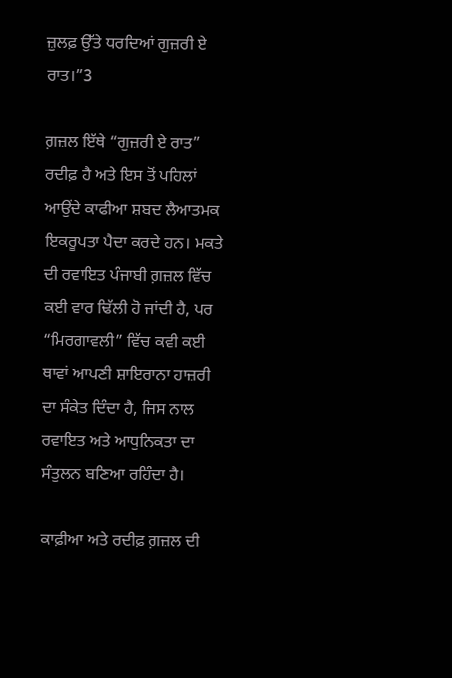ਜ਼ੁਲਫ਼ ਉੱਤੇ ਧਰਦਿਆਂ ਗੁਜ਼ਰੀ ਏ ਰਾਤ।”3

ਗ਼ਜ਼ਲ ਇੱਥੇ “ਗੁਜ਼ਰੀ ਏ ਰਾਤ” ਰਦੀਫ਼ ਹੈ ਅਤੇ ਇਸ ਤੋਂ ਪਹਿਲਾਂ ਆਉਂਦੇ ਕਾਫੀਆ ਸ਼ਬਦ ਲੈਆਤਮਕ ਇਕਰੂਪਤਾ ਪੈਦਾ ਕਰਦੇ ਹਨ। ਮਕਤੇ ਦੀ ਰਵਾਇਤ ਪੰਜਾਬੀ ਗ਼ਜ਼ਲ ਵਿੱਚ ਕਈ ਵਾਰ ਢਿੱਲੀ ਹੋ ਜਾਂਦੀ ਹੈ, ਪਰ “ਮਿਰਗਾਵਲੀ” ਵਿੱਚ ਕਵੀ ਕਈ ਥਾਵਾਂ ਆਪਣੀ ਸ਼ਾਇਰਾਨਾ ਹਾਜ਼ਰੀ ਦਾ ਸੰਕੇਤ ਦਿੰਦਾ ਹੈ, ਜਿਸ ਨਾਲ ਰਵਾਇਤ ਅਤੇ ਆਧੁਨਿਕਤਾ ਦਾ ਸੰਤੁਲਨ ਬਣਿਆ ਰਹਿੰਦਾ ਹੈ।

ਕਾਫ਼ੀਆ ਅਤੇ ਰਦੀਫ਼ ਗ਼ਜ਼ਲ ਦੀ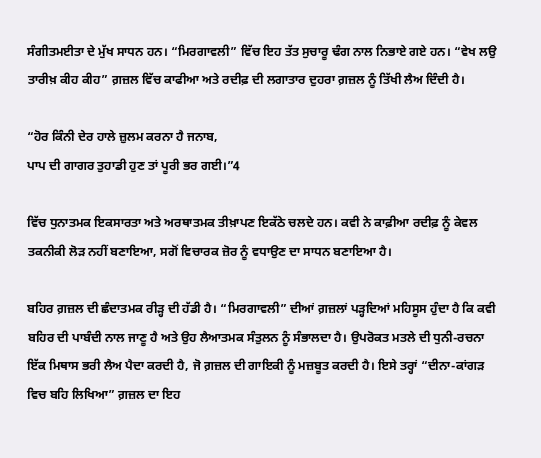ਸੰਗੀਤਮਈਤਾ ਦੇ ਮੁੱਖ ਸਾਧਨ ਹਨ। “ਮਿਰਗਾਵਲੀ” ਵਿੱਚ ਇਹ ਤੱਤ ਸੁਚਾਰੂ ਢੰਗ ਨਾਲ ਨਿਭਾਏ ਗਏ ਹਨ। “ਵੇਖ ਲਉ ਤਾਰੀਖ਼ ਕੀਹ ਕੀਹ” ਗ਼ਜ਼ਲ ਵਿੱਚ ਕਾਫੀਆ ਅਤੇ ਰਦੀਫ਼ ਦੀ ਲਗਾਤਾਰ ਦੁਹਰਾ ਗ਼ਜ਼ਲ ਨੂੰ ਤਿੱਖੀ ਲੈਅ ਦਿੰਦੀ ਹੈ।

“ਹੋਰ ਕਿੰਨੀ ਦੇਰ ਹਾਲੇ ਜ਼ੁਲਮ ਕਰਨਾ ਹੈ ਜਨਾਬ,
ਪਾਪ ਦੀ ਗਾਗਰ ਤੁਹਾਡੀ ਹੁਣ ਤਾਂ ਪੂਰੀ ਭਰ ਗਈ।”4

ਵਿੱਚ ਧੁਨਾਤਮਕ ਇਕਸਾਰਤਾ ਅਤੇ ਅਰਥਾਤਮਕ ਤੀਖ਼ਾਪਣ ਇਕੱਠੇ ਚਲਦੇ ਹਨ। ਕਵੀ ਨੇ ਕਾਫ਼ੀਆ ਰਦੀਫ਼ ਨੂੰ ਕੇਵਲ ਤਕਨੀਕੀ ਲੋੜ ਨਹੀਂ ਬਣਾਇਆ, ਸਗੋਂ ਵਿਚਾਰਕ ਜ਼ੋਰ ਨੂੰ ਵਧਾਉਣ ਦਾ ਸਾਧਨ ਬਣਾਇਆ ਹੈ।

ਬਹਿਰ ਗ਼ਜ਼ਲ ਦੀ ਛੰਦਾਤਮਕ ਰੀੜ੍ਹ ਦੀ ਹੱਡੀ ਹੈ। “ਮਿਰਗਾਵਲੀ” ਦੀਆਂ ਗ਼ਜ਼ਲਾਂ ਪੜ੍ਹਦਿਆਂ ਮਹਿਸੂਸ ਹੁੰਦਾ ਹੈ ਕਿ ਕਵੀ ਬਹਿਰ ਦੀ ਪਾਬੰਦੀ ਨਾਲ ਜਾਣੂ ਹੈ ਅਤੇ ਉਹ ਲੈਆਤਮਕ ਸੰਤੁਲਨ ਨੂੰ ਸੰਭਾਲਦਾ ਹੈ। ਉਪਰੋਕਤ ਮਤਲੇ ਦੀ ਧੁਨੀ-ਰਚਨਾ ਇੱਕ ਮਿਥਾਸ ਭਰੀ ਲੈਅ ਪੈਦਾ ਕਰਦੀ ਹੈ, ਜੋ ਗ਼ਜ਼ਲ ਦੀ ਗਾਇਕੀ ਨੂੰ ਮਜ਼ਬੂਤ ਕਰਦੀ ਹੈ। ਇਸੇ ਤਰ੍ਹਾਂ “ਦੀਨਾ-ਕਾਂਗੜ ਵਿਚ ਬਹਿ ਲਿਖਿਆ” ਗ਼ਜ਼ਲ ਦਾ ਇਹ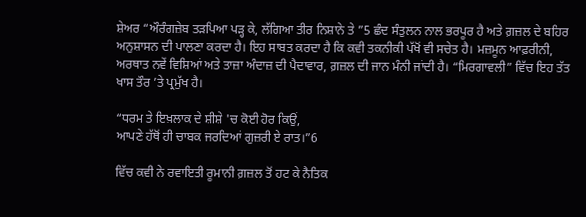ਸ਼ੇਅਰ “ਔਰੰਗਜ਼ੇਬ ਤੜਪਿਆ ਪੜ੍ਹ ਕੇ, ਲੱਗਿਆ ਤੀਰ ਨਿਸ਼ਾਨੇ ਤੇ ”5 ਛੰਦ ਸੰਤੁਲਨ ਨਾਲ ਭਰਪੂਰ ਹੈ ਅਤੇ ਗ਼ਜ਼ਲ ਦੇ ਬਹਿਰ ਅਨੁਸ਼ਾਸਨ ਦੀ ਪਾਲਣਾ ਕਰਦਾ ਹੈ। ਇਹ ਸਾਬਤ ਕਰਦਾ ਹੈ ਕਿ ਕਵੀ ਤਕਨੀਕੀ ਪੱਖੋਂ ਵੀ ਸਚੇਤ ਹੈ। ਮਜ਼ਮੂਨ ਆਫ਼ਰੀਨੀ, ਅਰਥਾਤ ਨਵੇਂ ਵਿਸ਼ਿਆਂ ਅਤੇ ਤਾਜ਼ਾ ਅੰਦਾਜ਼ ਦੀ ਪੈਦਾਵਾਰ, ਗ਼ਜ਼ਲ ਦੀ ਜਾਨ ਮੰਨੀ ਜਾਂਦੀ ਹੈ। “ਮਿਰਗਾਵਲੀ” ਵਿੱਚ ਇਹ ਤੱਤ ਖਾਸ ਤੌਰ ’ਤੇ ਪ੍ਰਮੁੱਖ ਹੈ।

“ਧਰਮ ਤੇ ਇਖ਼ਲਾਕ ਦੇ ਸ਼ੀਸ਼ੇ 'ਚ ਕੋਈ ਹੋਰ ਕਿਉਂ,
ਆਪਣੇ ਹੱਥੋਂ ਹੀ ਚਾਬਕ ਜਰਦਿਆਂ ਗੁਜ਼ਰੀ ਏ ਰਾਤ।”6

ਵਿੱਚ ਕਵੀ ਨੇ ਰਵਾਇਤੀ ਰੂਮਾਨੀ ਗ਼ਜ਼ਲ ਤੋਂ ਹਟ ਕੇ ਨੈਤਿਕ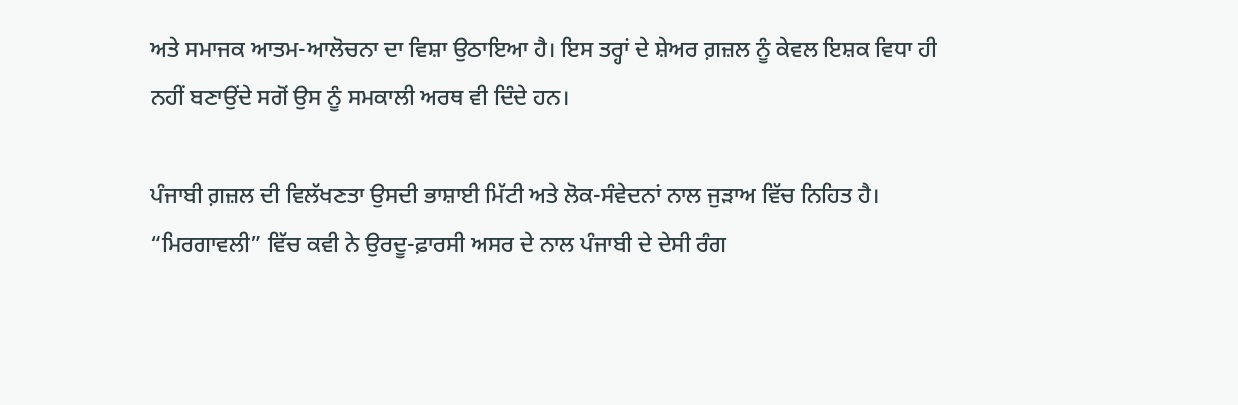ਅਤੇ ਸਮਾਜਕ ਆਤਮ-ਆਲੋਚਨਾ ਦਾ ਵਿਸ਼ਾ ਉਠਾਇਆ ਹੈ। ਇਸ ਤਰ੍ਹਾਂ ਦੇ ਸ਼ੇਅਰ ਗ਼ਜ਼ਲ ਨੂੰ ਕੇਵਲ ਇਸ਼ਕ ਵਿਧਾ ਹੀ ਨਹੀਂ ਬਣਾਉਂਦੇ ਸਗੋਂ ਉਸ ਨੂੰ ਸਮਕਾਲੀ ਅਰਥ ਵੀ ਦਿੰਦੇ ਹਨ।

ਪੰਜਾਬੀ ਗ਼ਜ਼ਲ ਦੀ ਵਿਲੱਖਣਤਾ ਉਸਦੀ ਭਾਸ਼ਾਈ ਮਿੱਟੀ ਅਤੇ ਲੋਕ-ਸੰਵੇਦਨਾਂ ਨਾਲ ਜੁੜਾਅ ਵਿੱਚ ਨਿਹਿਤ ਹੈ। “ਮਿਰਗਾਵਲੀ” ਵਿੱਚ ਕਵੀ ਨੇ ਉਰਦੂ-ਫ਼ਾਰਸੀ ਅਸਰ ਦੇ ਨਾਲ ਪੰਜਾਬੀ ਦੇ ਦੇਸੀ ਰੰਗ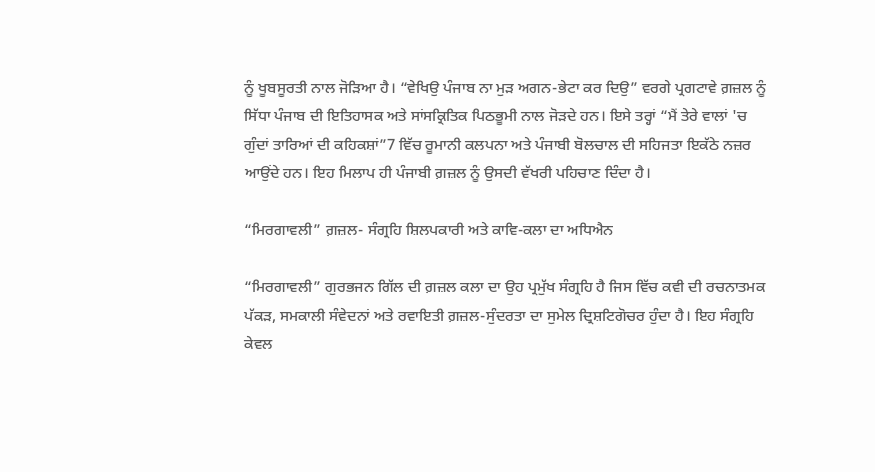ਨੂੰ ਖੂਬਸੂਰਤੀ ਨਾਲ ਜੋੜਿਆ ਹੈ। “ਵੇਖਿਉ ਪੰਜਾਬ ਨਾ ਮੁੜ ਅਗਨ-ਭੇਟਾ ਕਰ ਦਿਉ” ਵਰਗੇ ਪ੍ਰਗਟਾਵੇ ਗ਼ਜ਼ਲ ਨੂੰ ਸਿੱਧਾ ਪੰਜਾਬ ਦੀ ਇਤਿਹਾਸਕ ਅਤੇ ਸਾਂਸਕ੍ਰਿਤਿਕ ਪਿਠਭੂਮੀ ਨਾਲ ਜੋੜਦੇ ਹਨ। ਇਸੇ ਤਰ੍ਹਾਂ “ਮੈਂ ਤੇਰੇ ਵਾਲਾਂ 'ਚ ਗੁੰਦਾਂ ਤਾਰਿਆਂ ਦੀ ਕਹਿਕਸ਼ਾਂ”7 ਵਿੱਚ ਰੂਮਾਨੀ ਕਲਪਨਾ ਅਤੇ ਪੰਜਾਬੀ ਬੋਲਚਾਲ ਦੀ ਸਹਿਜਤਾ ਇਕੱਠੇ ਨਜ਼ਰ ਆਉਂਦੇ ਹਨ। ਇਹ ਮਿਲਾਪ ਹੀ ਪੰਜਾਬੀ ਗ਼ਜ਼ਲ ਨੂੰ ਉਸਦੀ ਵੱਖਰੀ ਪਹਿਚਾਣ ਦਿੰਦਾ ਹੈ।

“ਮਿਰਗਾਵਲੀ” ਗ਼ਜ਼ਲ- ਸੰਗ੍ਰਹਿ ਸ਼ਿਲਪਕਾਰੀ ਅਤੇ ਕਾਵਿ-ਕਲਾ ਦਾ ਅਧਿਐਨ

“ਮਿਰਗਾਵਲੀ” ਗੁਰਭਜਨ ਗਿੱਲ ਦੀ ਗ਼ਜ਼ਲ ਕਲਾ ਦਾ ਉਹ ਪ੍ਰਮੁੱਖ ਸੰਗ੍ਰਹਿ ਹੈ ਜਿਸ ਵਿੱਚ ਕਵੀ ਦੀ ਰਚਨਾਤਮਕ ਪੱਕੜ, ਸਮਕਾਲੀ ਸੰਵੇਦਨਾਂ ਅਤੇ ਰਵਾਇਤੀ ਗ਼ਜ਼ਲ-ਸੁੰਦਰਤਾ ਦਾ ਸੁਮੇਲ ਦ੍ਰਿਸ਼ਟਿਗੋਚਰ ਹੁੰਦਾ ਹੈ। ਇਹ ਸੰਗ੍ਰਹਿ ਕੇਵਲ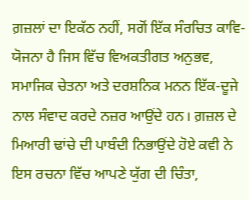ਗ਼ਜ਼ਲਾਂ ਦਾ ਇਕੱਠ ਨਹੀਂ, ਸਗੋਂ ਇੱਕ ਸੰਰਚਿਤ ਕਾਵਿ-ਯੋਜਨਾ ਹੈ ਜਿਸ ਵਿੱਚ ਵਿਅਕਤੀਗਤ ਅਨੁਭਵ, ਸਮਾਜਿਕ ਚੇਤਨਾ ਅਤੇ ਦਰਸ਼ਨਿਕ ਮਨਨ ਇੱਕ-ਦੂਜੇ ਨਾਲ ਸੰਵਾਦ ਕਰਦੇ ਨਜ਼ਰ ਆਉਂਦੇ ਹਨ। ਗ਼ਜ਼ਲ ਦੇ ਮਿਆਰੀ ਢਾਂਚੇ ਦੀ ਪਾਬੰਦੀ ਨਿਭਾਉਂਦੇ ਹੋਏ ਕਵੀ ਨੇ ਇਸ ਰਚਨਾ ਵਿੱਚ ਆਪਣੇ ਯੁੱਗ ਦੀ ਚਿੰਤਾ,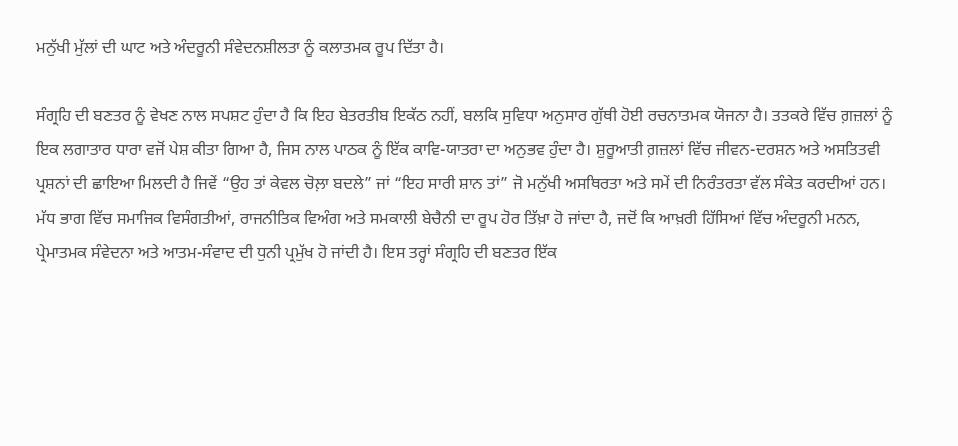ਮਨੁੱਖੀ ਮੁੱਲਾਂ ਦੀ ਘਾਟ ਅਤੇ ਅੰਦਰੂਨੀ ਸੰਵੇਦਨਸ਼ੀਲਤਾ ਨੂੰ ਕਲਾਤਮਕ ਰੂਪ ਦਿੱਤਾ ਹੈ।

ਸੰਗ੍ਰਹਿ ਦੀ ਬਣਤਰ ਨੂੰ ਵੇਖਣ ਨਾਲ ਸਪਸ਼ਟ ਹੁੰਦਾ ਹੈ ਕਿ ਇਹ ਬੇਤਰਤੀਬ ਇਕੱਠ ਨਹੀਂ, ਬਲਕਿ ਸੁਵਿਧਾ ਅਨੁਸਾਰ ਗੁੱਥੀ ਹੋਈ ਰਚਨਾਤਮਕ ਯੋਜਨਾ ਹੈ। ਤਤਕਰੇ ਵਿੱਚ ਗ਼ਜ਼ਲਾਂ ਨੂੰ ਇਕ ਲਗਾਤਾਰ ਧਾਰਾ ਵਜੋਂ ਪੇਸ਼ ਕੀਤਾ ਗਿਆ ਹੈ, ਜਿਸ ਨਾਲ ਪਾਠਕ ਨੂੰ ਇੱਕ ਕਾਵਿ-ਯਾਤਰਾ ਦਾ ਅਨੁਭਵ ਹੁੰਦਾ ਹੈ। ਸ਼ੁਰੂਆਤੀ ਗ਼ਜ਼ਲਾਂ ਵਿੱਚ ਜੀਵਨ-ਦਰਸ਼ਨ ਅਤੇ ਅਸਤਿਤਵੀ ਪ੍ਰਸ਼ਨਾਂ ਦੀ ਛਾਇਆ ਮਿਲਦੀ ਹੈ ਜਿਵੇਂ “ਉਹ ਤਾਂ ਕੇਵਲ ਚੋਲ਼ਾ ਬਦਲੇ” ਜਾਂ “ਇਹ ਸਾਰੀ ਸ਼ਾਨ ਤਾਂ” ਜੋ ਮਨੁੱਖੀ ਅਸਥਿਰਤਾ ਅਤੇ ਸਮੇਂ ਦੀ ਨਿਰੰਤਰਤਾ ਵੱਲ ਸੰਕੇਤ ਕਰਦੀਆਂ ਹਨ। ਮੱਧ ਭਾਗ ਵਿੱਚ ਸਮਾਜਿਕ ਵਿਸੰਗਤੀਆਂ, ਰਾਜਨੀਤਿਕ ਵਿਅੰਗ ਅਤੇ ਸਮਕਾਲੀ ਬੇਚੈਨੀ ਦਾ ਰੂਪ ਹੋਰ ਤਿੱਖ਼ਾ ਹੋ ਜਾਂਦਾ ਹੈ, ਜਦੋਂ ਕਿ ਆਖ਼ਰੀ ਹਿੱਸਿਆਂ ਵਿੱਚ ਅੰਦਰੂਨੀ ਮਨਨ, ਪ੍ਰੇਮਾਤਮਕ ਸੰਵੇਦਨਾ ਅਤੇ ਆਤਮ-ਸੰਵਾਦ ਦੀ ਧੁਨੀ ਪ੍ਰਮੁੱਖ ਹੋ ਜਾਂਦੀ ਹੈ। ਇਸ ਤਰ੍ਹਾਂ ਸੰਗ੍ਰਹਿ ਦੀ ਬਣਤਰ ਇੱਕ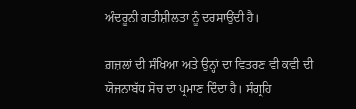ਅੰਦਰੂਨੀ ਗਤੀਸ਼ੀਲਤਾ ਨੂੰ ਦਰਸਾਉਂਦੀ ਹੈ।

ਗ਼ਜ਼ਲਾਂ ਦੀ ਸੰਖਿਆ ਅਤੇ ਉਨ੍ਹਾਂ ਦਾ ਵਿਤਰਣ ਵੀ ਕਵੀ ਦੀ ਯੋਜਨਾਬੱਧ ਸੋਚ ਦਾ ਪ੍ਰਮਾਣ ਦਿੰਦਾ ਹੈ। ਸੰਗ੍ਰਹਿ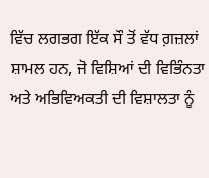ਵਿੱਚ ਲਗਭਗ ਇੱਕ ਸੌ ਤੋਂ ਵੱਧ ਗ਼ਜ਼ਲਾਂ ਸ਼ਾਮਲ ਹਨ, ਜੋ ਵਿਸ਼ਿਆਂ ਦੀ ਵਿਭਿੰਨਤਾ ਅਤੇ ਅਭਿਵਿਅਕਤੀ ਦੀ ਵਿਸ਼ਾਲਤਾ ਨੂੰ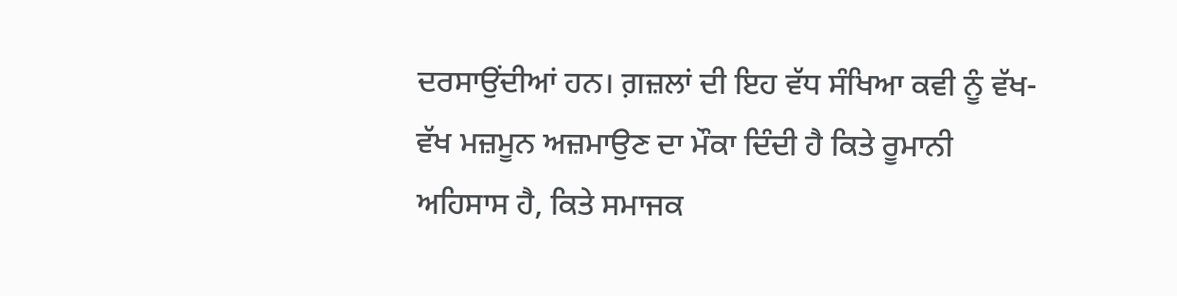ਦਰਸਾਉਂਦੀਆਂ ਹਨ। ਗ਼ਜ਼ਲਾਂ ਦੀ ਇਹ ਵੱਧ ਸੰਖਿਆ ਕਵੀ ਨੂੰ ਵੱਖ-ਵੱਖ ਮਜ਼ਮੂਨ ਅਜ਼ਮਾਉਣ ਦਾ ਮੌਕਾ ਦਿੰਦੀ ਹੈ‌ ਕਿਤੇ ਰੂਮਾਨੀ ਅਹਿਸਾਸ ਹੈ, ਕਿਤੇ ਸਮਾਜਕ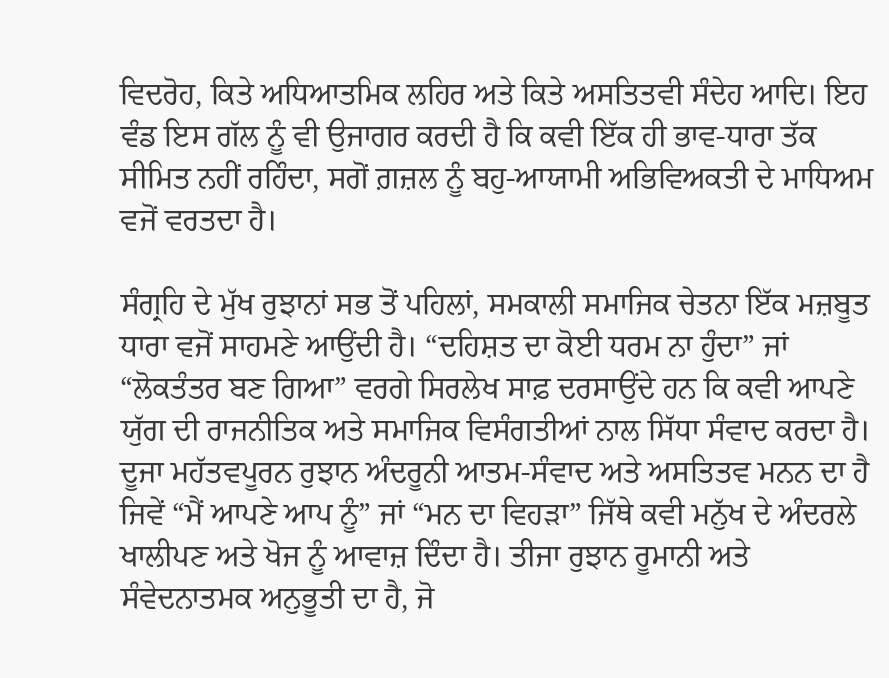ਵਿਦਰੋਹ, ਕਿਤੇ ਅਧਿਆਤਮਿਕ ਲਹਿਰ ਅਤੇ ਕਿਤੇ ਅਸਤਿਤਵੀ ਸੰਦੇਹ ਆਦਿ। ਇਹ ਵੰਡ ਇਸ ਗੱਲ ਨੂੰ ਵੀ ਉਜਾਗਰ ਕਰਦੀ ਹੈ ਕਿ ਕਵੀ ਇੱਕ ਹੀ ਭਾਵ-ਧਾਰਾ ਤੱਕ ਸੀਮਿਤ ਨਹੀਂ ਰਹਿੰਦਾ, ਸਗੋਂ ਗ਼ਜ਼ਲ ਨੂੰ ਬਹੁ-ਆਯਾਮੀ ਅਭਿਵਿਅਕਤੀ ਦੇ ਮਾਧਿਅਮ ਵਜੋਂ ਵਰਤਦਾ ਹੈ।

ਸੰਗ੍ਰਹਿ ਦੇ ਮੁੱਖ ਰੁਝਾਨਾਂ ਸਭ ਤੋਂ ਪਹਿਲਾਂ, ਸਮਕਾਲੀ ਸਮਾਜਿਕ ਚੇਤਨਾ ਇੱਕ ਮਜ਼ਬੂਤ ਧਾਰਾ ਵਜੋਂ ਸਾਹਮਣੇ ਆਉਂਦੀ ਹੈ। “ਦਹਿਸ਼ਤ ਦਾ ਕੋਈ ਧਰਮ ਨਾ ਹੁੰਦਾ” ਜਾਂ “ਲੋਕਤੰਤਰ ਬਣ ਗਿਆ” ਵਰਗੇ ਸਿਰਲੇਖ ਸਾਫ਼ ਦਰਸਾਉਂਦੇ ਹਨ ਕਿ ਕਵੀ ਆਪਣੇ ਯੁੱਗ ਦੀ ਰਾਜਨੀਤਿਕ ਅਤੇ ਸਮਾਜਿਕ ਵਿਸੰਗਤੀਆਂ ਨਾਲ ਸਿੱਧਾ ਸੰਵਾਦ ਕਰਦਾ ਹੈ। ਦੂਜਾ ਮਹੱਤਵਪੂਰਨ ਰੁਝਾਨ ਅੰਦਰੂਨੀ ਆਤਮ-ਸੰਵਾਦ ਅਤੇ ਅਸਤਿਤਵ ਮਨਨ ਦਾ ਹੈ ਜਿਵੇਂ “ਮੈਂ ਆਪਣੇ ਆਪ ਨੂੰ” ਜਾਂ “ਮਨ ਦਾ ਵਿਹੜਾ” ਜਿੱਥੇ ਕਵੀ ਮਨੁੱਖ ਦੇ ਅੰਦਰਲੇ ਖਾਲੀਪਣ ਅਤੇ ਖੋਜ ਨੂੰ ਆਵਾਜ਼ ਦਿੰਦਾ ਹੈ। ਤੀਜਾ ਰੁਝਾਨ ਰੂਮਾਨੀ ਅਤੇ ਸੰਵੇਦਨਾਤਮਕ ਅਨੁਭੂਤੀ ਦਾ ਹੈ, ਜੋ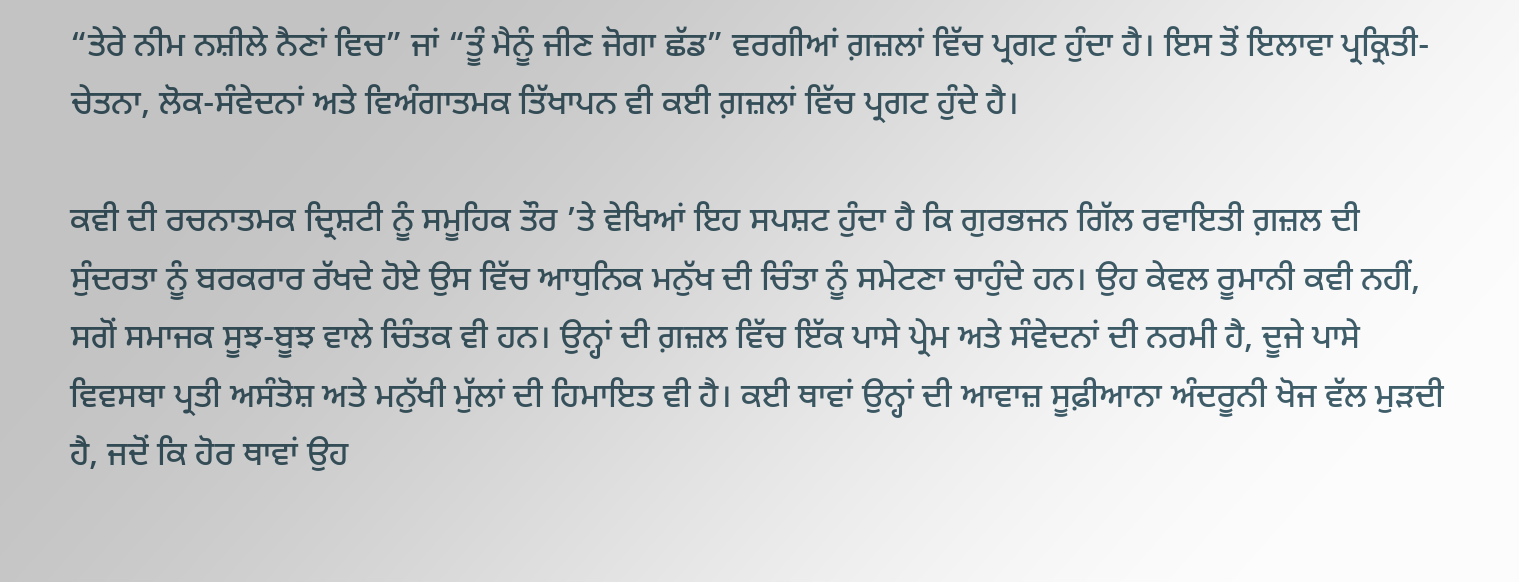“ਤੇਰੇ ਨੀਮ ਨਸ਼ੀਲੇ ਨੈਣਾਂ ਵਿਚ” ਜਾਂ “ਤੂੰ ਮੈਨੂੰ ਜੀਣ ਜੋਗਾ ਛੱਡ” ਵਰਗੀਆਂ ਗ਼ਜ਼ਲਾਂ ਵਿੱਚ ਪ੍ਰਗਟ ਹੁੰਦਾ ਹੈ। ਇਸ ਤੋਂ ਇਲਾਵਾ ਪ੍ਰਕ੍ਰਿਤੀ-ਚੇਤਨਾ, ਲੋਕ-ਸੰਵੇਦਨਾਂ ਅਤੇ ਵਿਅੰਗਾਤਮਕ ਤਿੱਖਾਪਨ ਵੀ ਕਈ ਗ਼ਜ਼ਲਾਂ ਵਿੱਚ ਪ੍ਰਗਟ ਹੁੰਦੇ ਹੈ।

ਕਵੀ ਦੀ ਰਚਨਾਤਮਕ ਦ੍ਰਿਸ਼ਟੀ ਨੂੰ ਸਮੂਹਿਕ ਤੌਰ ’ਤੇ ਵੇਖਿਆਂ ਇਹ ਸਪਸ਼ਟ ਹੁੰਦਾ ਹੈ ਕਿ ਗੁਰਭਜਨ ਗਿੱਲ ਰਵਾਇਤੀ ਗ਼ਜ਼ਲ ਦੀ ਸੁੰਦਰਤਾ ਨੂੰ ਬਰਕਰਾਰ ਰੱਖਦੇ ਹੋਏ ਉਸ ਵਿੱਚ ਆਧੁਨਿਕ ਮਨੁੱਖ ਦੀ ਚਿੰਤਾ ਨੂੰ ਸਮੇਟਣਾ ਚਾਹੁੰਦੇ ਹਨ। ਉਹ ਕੇਵਲ ਰੂਮਾਨੀ ਕਵੀ ਨਹੀਂ, ਸਗੋਂ ਸਮਾਜਕ ਸੂਝ-ਬੂਝ ਵਾਲੇ ਚਿੰਤਕ ਵੀ ਹਨ। ਉਨ੍ਹਾਂ ਦੀ ਗ਼ਜ਼ਲ ਵਿੱਚ ਇੱਕ ਪਾਸੇ ਪ੍ਰੇਮ ਅਤੇ ਸੰਵੇਦਨਾਂ ਦੀ ਨਰਮੀ ਹੈ, ਦੂਜੇ ਪਾਸੇ ਵਿਵਸਥਾ ਪ੍ਰਤੀ ਅਸੰਤੋਸ਼ ਅਤੇ ਮਨੁੱਖੀ ਮੁੱਲਾਂ ਦੀ ਹਿਮਾਇਤ ਵੀ ਹੈ। ਕਈ ਥਾਵਾਂ ਉਨ੍ਹਾਂ ਦੀ ਆਵਾਜ਼ ਸੂਫ਼ੀਆਨਾ ਅੰਦਰੂਨੀ ਖੋਜ ਵੱਲ ਮੁੜਦੀ ਹੈ, ਜਦੋਂ ਕਿ ਹੋਰ ਥਾਵਾਂ ਉਹ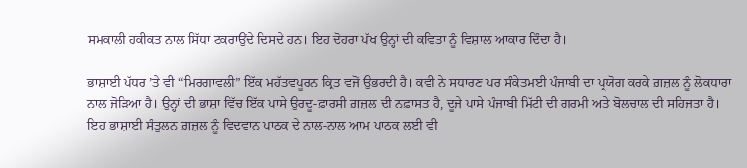ਸਮਕਾਲੀ ਹਕੀਕਤ ਨਾਲ ਸਿੱਧਾ ਟਕਰਾਉਂਦੇ ਦਿਸਦੇ ਹਨ। ਇਹ ਦੋਹਰਾ ਪੱਖ ਉਨ੍ਹਾਂ ਦੀ ਕਵਿਤਾ ਨੂੰ ਵਿਸ਼ਾਲ ਆਕਾਰ ਦਿੰਦਾ ਹੈ।

ਭਾਸ਼ਾਈ ਪੱਧਰ ’ਤੇ ਵੀ “ਮਿਰਗਾਵਲੀ” ਇੱਕ ਮਹੱਤਵਪੂਰਨ ਕ੍ਰਿਤ ਵਜੋਂ ਉਭਰਦੀ ਹੈ। ਕਵੀ ਨੇ ਸਧਾਰਣ ਪਰ ਸੰਕੇਤਮਈ ਪੰਜਾਬੀ ਦਾ ਪ੍ਰਯੋਗ ਕਰਕੇ ਗ਼ਜ਼ਲ ਨੂੰ ਲੋਕਧਾਰਾ ਨਾਲ ਜੋੜਿਆ ਹੈ। ਉਨ੍ਹਾਂ ਦੀ ਭਾਸ਼ਾ ਵਿੱਚ ਇੱਕ ਪਾਸੇ ਉਰਦੂ-ਫ਼ਾਰਸੀ ਗ਼ਜ਼ਲ ਦੀ ਨਫ਼ਾਸਤ ਹੈ, ਦੂਜੇ ਪਾਸੇ ਪੰਜਾਬੀ ਮਿੱਟੀ ਦੀ ਗਰਮੀ ਅਤੇ ਬੋਲਚਾਲ ਦੀ ਸਹਿਜਤਾ ਹੈ। ਇਹ ਭਾਸ਼ਾਈ ਸੰਤੁਲਨ ਗ਼ਜ਼ਲ ਨੂੰ ਵਿਦਵਾਨ ਪਾਠਕ ਦੇ ਨਾਲ-ਨਾਲ ਆਮ ਪਾਠਕ ਲਈ ਵੀ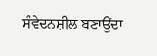ਸੰਵੇਦਨਸ਼ੀਲ ਬਣਾਉਂਦਾ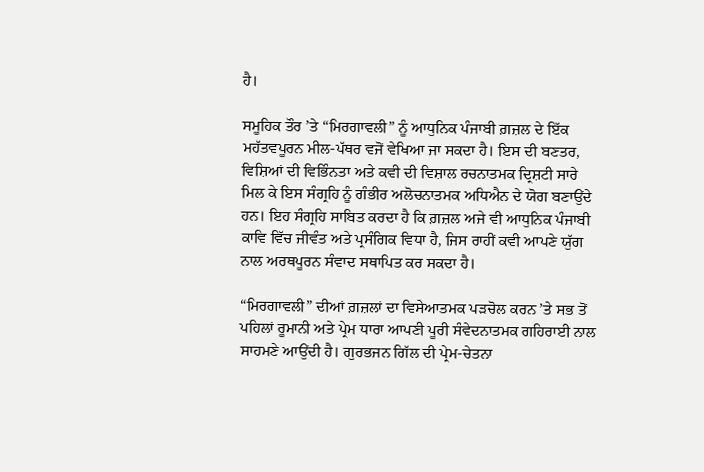ਹੈ।

ਸਮੂਹਿਕ ਤੌਰ ’ਤੇ “ਮਿਰਗਾਵਲੀ” ਨੂੰ ਆਧੁਨਿਕ ਪੰਜਾਬੀ ਗ਼ਜ਼ਲ ਦੇ ਇੱਕ ਮਹੱਤਵਪੂਰਨ ਮੀਲ-ਪੱਥਰ ਵਜੋਂ ਵੇਖਿਆ ਜਾ ਸਕਦਾ ਹੈ। ਇਸ ਦੀ ਬਣਤਰ, ਵਿਸ਼ਿਆਂ ਦੀ ਵਿਭਿੰਨਤਾ ਅਤੇ ਕਵੀ ਦੀ ਵਿਸ਼ਾਲ ਰਚਨਾਤਮਕ ਦ੍ਰਿਸ਼ਟੀ ਸਾਰੇ ਮਿਲ ਕੇ ਇਸ ਸੰਗ੍ਰਹਿ ਨੂੰ ਗੰਭੀਰ ਅਲੋਚਨਾਤਮਕ ਅਧਿਐਨ ਦੇ ਯੋਗ ਬਣਾਉਂਦੇ ਹਨ। ਇਹ ਸੰਗ੍ਰਹਿ ਸਾਬਿਤ ਕਰਦਾ ਹੈ ਕਿ ਗ਼ਜ਼ਲ ਅਜੇ ਵੀ ਆਧੁਨਿਕ ਪੰਜਾਬੀ ਕਾਵਿ ਵਿੱਚ ਜੀਵੰਤ ਅਤੇ ਪ੍ਰਸੰਗਿਕ ਵਿਧਾ ਹੈ, ਜਿਸ ਰਾਹੀਂ ਕਵੀ ਆਪਣੇ ਯੁੱਗ ਨਾਲ ਅਰਥਪੂਰਨ ਸੰਵਾਦ ਸਥਾਪਿਤ ਕਰ ਸਕਦਾ ਹੈ।

“ਮਿਰਗਾਵਲੀ” ਦੀਆਂ ਗ਼ਜ਼ਲਾਂ ਦਾ ਵਿਸੇਆਤਮਕ ਪੜਚੋਲ ਕਰਨ ’ਤੇ ਸਭ ਤੋਂ ਪਹਿਲਾਂ ਰੂਮਾਨੀ ਅਤੇ ਪ੍ਰੇਮ ਧਾਰਾ ਆਪਣੀ ਪੂਰੀ ਸੰਵੇਦਨਾਤਮਕ ਗਹਿਰਾਈ ਨਾਲ ਸਾਹਮਣੇ ਆਉਂਦੀ ਹੈ। ਗੁਰਭਜਨ ਗਿੱਲ ਦੀ ਪ੍ਰੇਮ-ਚੇਤਨਾ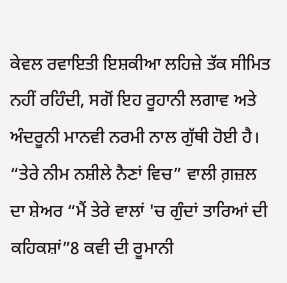ਕੇਵਲ ਰਵਾਇਤੀ ਇਸ਼ਕੀਆ ਲਹਿਜ਼ੇ ਤੱਕ ਸੀਮਿਤ ਨਹੀਂ ਰਹਿੰਦੀ, ਸਗੋਂ ਇਹ ਰੂਹਾਨੀ ਲਗਾਵ ਅਤੇ ਅੰਦਰੂਨੀ ਮਾਨਵੀ ਨਰਮੀ ਨਾਲ ਗੁੱਥੀ ਹੋਈ ਹੈ। “ਤੇਰੇ ਨੀਮ ਨਸ਼ੀਲੇ ਨੈਣਾਂ ਵਿਚ” ਵਾਲੀ ਗ਼ਜ਼ਲ ਦਾ ਸ਼ੇਅਰ “ਮੈਂ ਤੇਰੇ ਵਾਲਾਂ 'ਚ ਗੁੰਦਾਂ ਤਾਰਿਆਂ ਦੀ ਕਹਿਕਸ਼ਾਂ”8 ਕਵੀ ਦੀ ਰੂਮਾਨੀ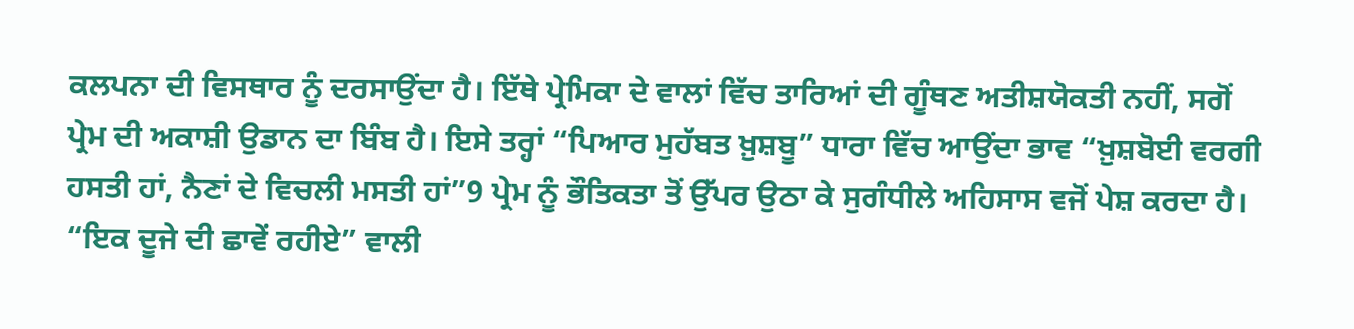ਕਲਪਨਾ ਦੀ ਵਿਸਥਾਰ ਨੂੰ ਦਰਸਾਉਂਦਾ ਹੈ। ਇੱਥੇ ਪ੍ਰੇਮਿਕਾ ਦੇ ਵਾਲਾਂ ਵਿੱਚ ਤਾਰਿਆਂ ਦੀ ਗੂੰਥਣ ਅਤੀਸ਼ਯੋਕਤੀ ਨਹੀਂ, ਸਗੋਂ ਪ੍ਰੇਮ ਦੀ ਅਕਾਸ਼ੀ ਉਡਾਨ ਦਾ ਬਿੰਬ ਹੈ। ਇਸੇ ਤਰ੍ਹਾਂ “ਪਿਆਰ ਮੁਹੱਬਤ ਖ਼ੁਸ਼ਬੂ” ਧਾਰਾ ਵਿੱਚ ਆਉਂਦਾ ਭਾਵ “ਖ਼ੁਸ਼ਬੋਈ ਵਰਗੀ ਹਸਤੀ ਹਾਂ, ਨੈਣਾਂ ਦੇ ਵਿਚਲੀ ਮਸਤੀ ਹਾਂ”9 ਪ੍ਰੇਮ ਨੂੰ ਭੌਤਿਕਤਾ ਤੋਂ ਉੱਪਰ ਉਠਾ ਕੇ ਸੁਗੰਧੀਲੇ ਅਹਿਸਾਸ ਵਜੋਂ ਪੇਸ਼ ਕਰਦਾ ਹੈ। “ਇਕ ਦੂਜੇ ਦੀ ਛਾਵੇਂ ਰਹੀਏ” ਵਾਲੀ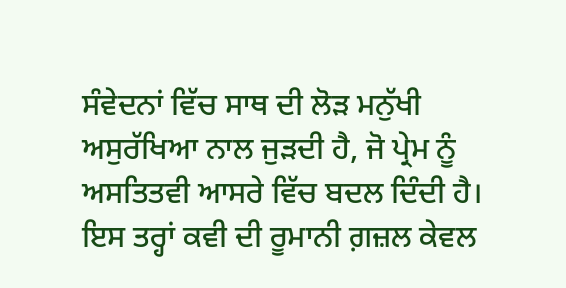ਸੰਵੇਦਨਾਂ ਵਿੱਚ ਸਾਥ ਦੀ ਲੋੜ ਮਨੁੱਖੀ ਅਸੁਰੱਖਿਆ ਨਾਲ ਜੁੜਦੀ ਹੈ, ਜੋ ਪ੍ਰੇਮ ਨੂੰ ਅਸਤਿਤਵੀ ਆਸਰੇ ਵਿੱਚ ਬਦਲ ਦਿੰਦੀ ਹੈ। ਇਸ ਤਰ੍ਹਾਂ ਕਵੀ ਦੀ ਰੂਮਾਨੀ ਗ਼ਜ਼ਲ ਕੇਵਲ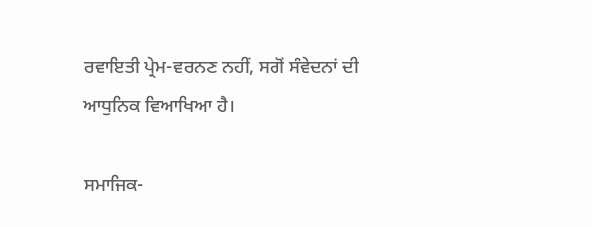ਰਵਾਇਤੀ ਪ੍ਰੇਮ-ਵਰਨਣ ਨਹੀਂ, ਸਗੋਂ ਸੰਵੇਦਨਾਂ ਦੀ ਆਧੁਨਿਕ ਵਿਆਖਿਆ ਹੈ।

ਸਮਾਜਿਕ-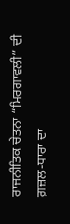ਰਾਜਨੀਤਿਕ ਚੇਤਨਾ “ਮਿਰਗਾਵਲੀ” ਦੀ ਗ਼ਜ਼ਲ-ਧਾਰਾ ਦਾ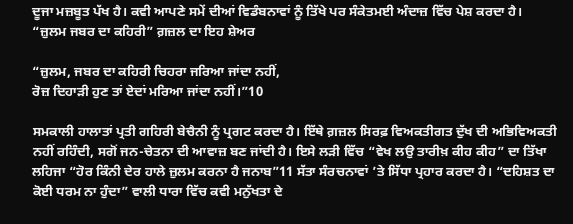ਦੂਜਾ ਮਜ਼ਬੂਤ ਪੱਖ ਹੈ। ਕਵੀ ਆਪਣੇ ਸਮੇਂ ਦੀਆਂ ਵਿਡੰਬਨਾਵਾਂ ਨੂੰ ਤਿੱਖੇ ਪਰ ਸੰਕੇਤਮਈ ਅੰਦਾਜ਼ ਵਿੱਚ ਪੇਸ਼ ਕਰਦਾ ਹੈ। “ਜ਼ੁਲਮ ਜਬਰ ਦਾ ਕਹਿਰੀ” ਗ਼ਜ਼ਲ ਦਾ ਇਹ ਸ਼ੇਅਰ

“ਜ਼ੁਲਮ, ਜਬਰ ਦਾ ਕਹਿਰੀ ਚਿਹਰਾ ਜਰਿਆ ਜਾਂਦਾ ਨਹੀਂ,
ਰੋਜ਼ ਦਿਹਾੜੀ ਹੁਣ ਤਾਂ ਏਦਾਂ ਮਰਿਆ ਜਾਂਦਾ ਨਹੀਂ।”10

ਸਮਕਾਲੀ ਹਾਲਾਤਾਂ ਪ੍ਰਤੀ ਗਹਿਰੀ ਬੇਚੈਨੀ ਨੂੰ ਪ੍ਰਗਟ ਕਰਦਾ ਹੈ। ਇੱਥੇ ਗ਼ਜ਼ਲ ਸਿਰਫ਼ ਵਿਅਕਤੀਗਤ ਦੁੱਖ ਦੀ ਅਭਿਵਿਅਕਤੀ ਨਹੀਂ ਰਹਿੰਦੀ, ਸਗੋਂ ਜਨ-ਚੇਤਨਾ ਦੀ ਆਵਾਜ਼ ਬਣ ਜਾਂਦੀ ਹੈ। ਇਸੇ ਲੜੀ ਵਿੱਚ “ਵੇਖ ਲਉ ਤਾਰੀਖ਼ ਕੀਹ ਕੀਹ” ਦਾ ਤਿੱਖਾ ਲਹਿਜਾ “ਹੋਰ ਕਿੰਨੀ ਦੇਰ ਹਾਲੇ ਜ਼ੁਲਮ ਕਰਨਾ ਹੈ ਜਨਾਬ”11 ਸੱਤਾ ਸੰਰਚਨਾਵਾਂ ’ਤੇ ਸਿੱਧਾ ਪ੍ਰਹਾਰ ਕਰਦਾ ਹੈ। “ਦਹਿਸ਼ਤ ਦਾ ਕੋਈ ਧਰਮ ਨਾ ਹੁੰਦਾ” ਵਾਲੀ ਧਾਰਾ ਵਿੱਚ ਕਵੀ ਮਨੁੱਖਤਾ ਦੇ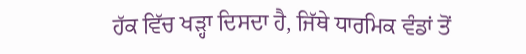ਹੱਕ ਵਿੱਚ ਖੜ੍ਹਾ ਦਿਸਦਾ ਹੈ, ਜਿੱਥੇ ਧਾਰਮਿਕ ਵੰਡਾਂ ਤੋਂ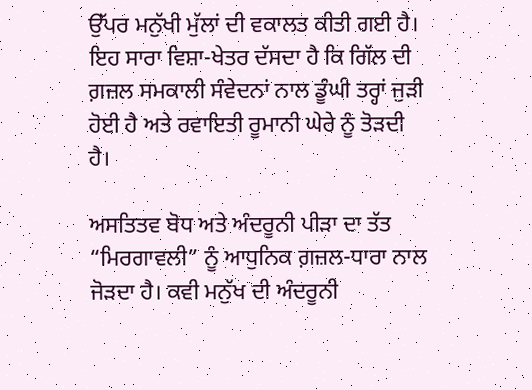ਉੱਪਰ ਮਨੁੱਖੀ ਮੁੱਲਾਂ ਦੀ ਵਕਾਲਤ ਕੀਤੀ ਗਈ ਹੈ। ਇਹ ਸਾਰਾ ਵਿਸ਼ਾ-ਖੇਤਰ ਦੱਸਦਾ ਹੈ ਕਿ ਗਿੱਲ ਦੀ ਗ਼ਜ਼ਲ ਸਮਕਾਲੀ ਸੰਵੇਦਨਾਂ ਨਾਲ ਡੂੰਘੀ ਤਰ੍ਹਾਂ ਜੁੜੀ ਹੋਈ ਹੈ ਅਤੇ ਰਵਾਇਤੀ ਰੂਮਾਨੀ ਘੇਰੇ ਨੂੰ ਤੋੜਦੀ ਹੈ।

ਅਸਤਿਤਵ ਬੋਧ ਅਤੇ ਅੰਦਰੂਨੀ ਪੀੜਾ ਦਾ ਤੱਤ “ਮਿਰਗਾਵਲੀ” ਨੂੰ ਆਧੁਨਿਕ ਗ਼ਜ਼ਲ-ਧਾਰਾ ਨਾਲ ਜੋੜਦਾ ਹੈ। ਕਵੀ ਮਨੁੱਖ ਦੀ ਅੰਦਰੂਨੀ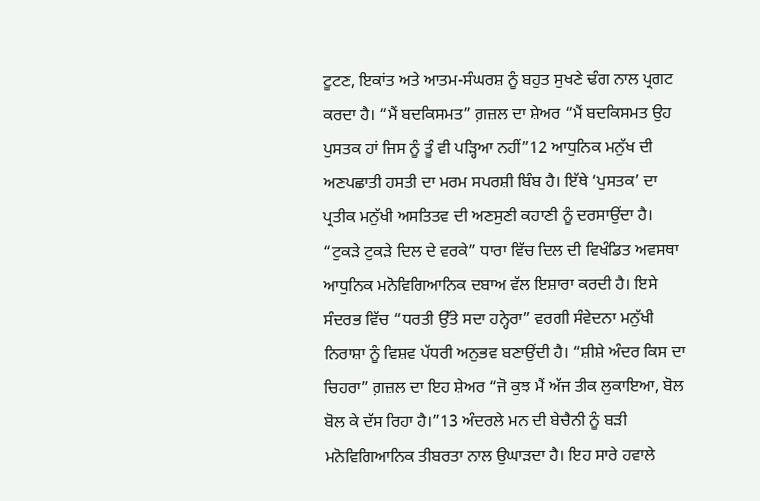ਟੂਟਣ, ਇਕਾਂਤ ਅਤੇ ਆਤਮ-ਸੰਘਰਸ਼ ਨੂੰ ਬਹੁਤ ਸੁਖਣੇ ਢੰਗ ਨਾਲ ਪ੍ਰਗਟ ਕਰਦਾ ਹੈ। “ਮੈਂ ਬਦਕਿਸਮਤ” ਗ਼ਜ਼ਲ ਦਾ ਸ਼ੇਅਰ “ਮੈਂ ਬਦਕਿਸਮਤ ਉਹ ਪੁਸਤਕ ਹਾਂ ਜਿਸ ਨੂੰ ਤੂੰ ਵੀ ਪੜ੍ਹਿਆ ਨਹੀਂ”12 ਆਧੁਨਿਕ ਮਨੁੱਖ ਦੀ ਅਣਪਛਾਤੀ ਹਸਤੀ ਦਾ ਮਰਮ ਸਪਰਸ਼ੀ ਬਿੰਬ ਹੈ। ਇੱਥੇ ‘ਪੁਸਤਕ’ ਦਾ ਪ੍ਰਤੀਕ ਮਨੁੱਖੀ ਅਸਤਿਤਵ ਦੀ ਅਣਸੁਣੀ ਕਹਾਣੀ ਨੂੰ ਦਰਸਾਉਂਦਾ ਹੈ। “ਟੁਕੜੇ ਟੁਕੜੇ ਦਿਲ ਦੇ ਵਰਕੇ” ਧਾਰਾ ਵਿੱਚ ਦਿਲ ਦੀ ਵਿਖੰਡਿਤ ਅਵਸਥਾ ਆਧੁਨਿਕ ਮਨੋਵਿਗਿਆਨਿਕ ਦਬਾਅ ਵੱਲ ਇਸ਼ਾਰਾ ਕਰਦੀ ਹੈ। ਇਸੇ ਸੰਦਰਭ ਵਿੱਚ “ਧਰਤੀ ਉੱਤੇ ਸਦਾ ਹਨ੍ਹੇਰਾ” ਵਰਗੀ ਸੰਵੇਦਨਾ ਮਨੁੱਖੀ ਨਿਰਾਸ਼ਾ ਨੂੰ ਵਿਸ਼ਵ ਪੱਧਰੀ ਅਨੁਭਵ ਬਣਾਉਂਦੀ ਹੈ। “ਸ਼ੀਸ਼ੇ ਅੰਦਰ ਕਿਸ ਦਾ ਚਿਹਰਾ” ਗ਼ਜ਼ਲ ਦਾ ਇਹ ਸ਼ੇਅਰ “ਜੋ ਕੁਝ ਮੈਂ ਅੱਜ ਤੀਕ ਲੁਕਾਇਆ, ਬੋਲ ਬੋਲ ਕੇ ਦੱਸ ਰਿਹਾ ਹੈ।”13 ਅੰਦਰਲੇ ਮਨ ਦੀ ਬੇਚੈਨੀ ਨੂੰ ਬੜੀ ਮਨੋਵਿਗਿਆਨਿਕ ਤੀਬਰਤਾ ਨਾਲ ਉਘਾੜਦਾ ਹੈ। ਇਹ ਸਾਰੇ ਹਵਾਲੇ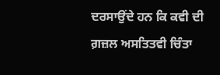ਦਰਸਾਉਂਦੇ ਹਨ ਕਿ ਕਵੀ ਦੀ ਗ਼ਜ਼ਲ ਅਸਤਿਤਵੀ ਚਿੰਤਾ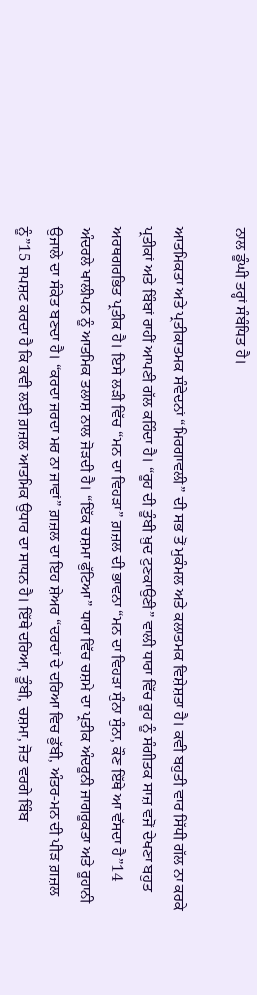ਨਾਲ ਡੂੰਘੀ ਤਰ੍ਹਾਂ ਸੰਬੰਧਿਤ ਹੈ।

ਆਤਮਿਕਤਾ ਅਤੇ ਪ੍ਰਤੀਕਾਤਮਕ ਸੰਵੇਦਨਾਂ “ਮਿਰਗਾਵਲੀ” ਦੀ ਸਭ ਤੋਂ ਮੁਕੰਮਲ ਅਤੇ ਕਲਾਤਮਕ ਵਿਸ਼ੇਸ਼ਤਾ ਹੈ। ਕਵੀ ਬਹੁਤੀ ਵਾਰ ਸਿੱਧੀ ਗੱਲ ਨਾ ਕਰਕੇ ਪ੍ਰਤੀਕਾਂ ਅਤੇ ਬਿੰਬਾਂ ਰਾਹੀਂ ਆਪਣੀ ਗੱਲ ਕਹਿੰਦਾ ਹੈ। “ਰੂਹ ਦੀ ਤੂੰਬੀ ਖ਼ੁਦ ਟੁਣਕਾਉਣੀ” ਵਾਲੀ ਧਾਰਾ ਵਿੱਚ ਰੂਹ ਨੂੰ ਸੰਗੀਤਕ ਸਾਜ਼ ਵਜੋਂ ਦੇਖਣਾ ਬਹੁਤ ਅਰਥਗਰਭਿਤ ਪ੍ਰਤੀਕ ਹੈ। ਇਸੇ ਲੜੀ ਵਿੱਚ “ਮਨ ਦਾ ਵਿਹੜਾ” ਗ਼ਜ਼ਲ ਦੀ ਭਾਵਨਾ “ਮਨ ਦਾ ਵਿਹੜਾ ਸੁੰਨਾ ਸੁੰਨਾ, ਕੌਣ ਇੱਥੇ ਆ ਵੱਸਦਾ ਹੈ”14 ਅੰਦਰਲੇ ਖਾਲੀਪਨ ਨੂੰ ਆਤਮਿਕ ਤਲਾਸ਼ ਨਾਲ ਜੋੜਦੀ ਹੈ। “ਇੱਕ ਚਸ਼ਮਾ ਫੁੱਟਿਆ” ਧਾਰਾ ਵਿੱਚ ਚਸ਼ਮੇ ਦਾ ਪ੍ਰਤੀਕ ਅੰਦਰੂਨੀ ਜਾਗਰੂਕਤਾ ਅਤੇ ਰੂਹਾਨੀ ਉਜਾਲੇ ਦਾ ਸੰਕੇਤ ਬਣਦਾ ਹੈ। “ਕਰਦਾ ਜਰਦਾ ਮਰ ਨਾ ਜਾਵਾਂ” ਗ਼ਜ਼ਲ ਦਾ ਇਹ ਸ਼ੇਅਰ “ਦਰਦਾਂ ਦੇ ਦਰਿਆ ਵਿਚ ਡੁੱਬੀ, ਅੰਤਰ-ਮਨ ਦੀ ਪੀੜ ਗ਼ਜ਼ਲ ਨੂੰ”15 ਸਪਸ਼ਟ ਕਰਦਾ ਹੈ ਕਿ ਕਵੀ ਲਈ ਗ਼ਜ਼ਲ ਆਤਮਿਕ ਉਧਾਰ ਦਾ ਸਾਧਨ ਹੈ। ਇੱਥੇ ਦਰਿਆ, ਤੂੰਬੀ, ਚਸ਼ਮਾ, ਜੋਤ ਵਰਗੇ ਬਿੰਬ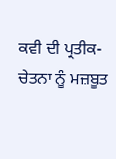ਕਵੀ ਦੀ ਪ੍ਰਤੀਕ-ਚੇਤਨਾ ਨੂੰ ਮਜ਼ਬੂਤ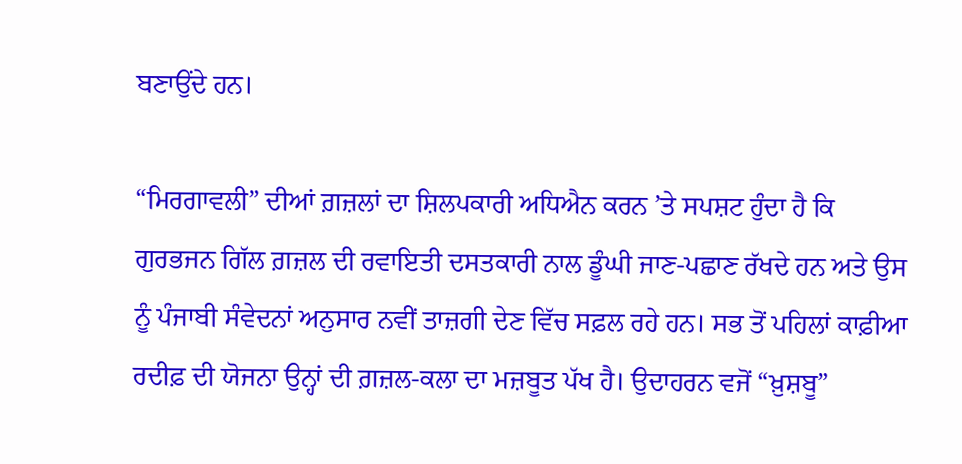ਬਣਾਉਂਦੇ ਹਨ।

“ਮਿਰਗਾਵਲੀ” ਦੀਆਂ ਗ਼ਜ਼ਲਾਂ ਦਾ ਸ਼ਿਲਪਕਾਰੀ ਅਧਿਐਨ ਕਰਨ ’ਤੇ ਸਪਸ਼ਟ ਹੁੰਦਾ ਹੈ ਕਿ ਗੁਰਭਜਨ ਗਿੱਲ ਗ਼ਜ਼ਲ ਦੀ ਰਵਾਇਤੀ ਦਸਤਕਾਰੀ ਨਾਲ ਡੂੰਘੀ ਜਾਣ-ਪਛਾਣ ਰੱਖਦੇ ਹਨ ਅਤੇ ਉਸ ਨੂੰ ਪੰਜਾਬੀ ਸੰਵੇਦਨਾਂ ਅਨੁਸਾਰ ਨਵੀਂ ਤਾਜ਼ਗੀ ਦੇਣ ਵਿੱਚ ਸਫ਼ਲ ਰਹੇ ਹਨ। ਸਭ ਤੋਂ ਪਹਿਲਾਂ ਕਾਫ਼ੀਆ ਰਦੀਫ਼ ਦੀ ਯੋਜਨਾ ਉਨ੍ਹਾਂ ਦੀ ਗ਼ਜ਼ਲ-ਕਲਾ ਦਾ ਮਜ਼ਬੂਤ ਪੱਖ ਹੈ। ਉਦਾਹਰਨ ਵਜੋਂ “ਖ਼ੁਸ਼ਬੂ”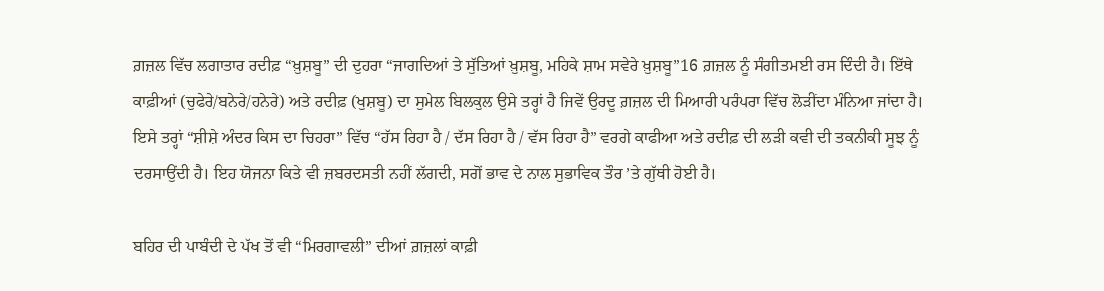ਗ਼ਜ਼ਲ ਵਿੱਚ ਲਗਾਤਾਰ ਰਦੀਫ਼ “ਖ਼ੁਸ਼ਬੂ” ਦੀ ਦੁਹਰਾ “ਜਾਗਦਿਆਂ ਤੇ ਸੁੱਤਿਆਂ ਖ਼ੁਸ਼ਬੂ, ਮਹਿਕੇ ਸ਼ਾਮ ਸਵੇਰੇ ਖ਼ੁਸ਼ਬੂ”16 ਗ਼ਜ਼ਲ ਨੂੰ ਸੰਗੀਤਮਈ ਰਸ ਦਿੰਦੀ ਹੈ। ਇੱਥੇ ਕਾਫ਼ੀਆਂ (ਚੁਫੇਰੇ/ਬਨੇਰੇ/ਹਨੇਰੇ) ਅਤੇ ਰਦੀਫ਼ (ਖੁਸ਼ਬੂ) ਦਾ ਸੁਮੇਲ ਬਿਲਕੁਲ ਉਸੇ ਤਰ੍ਹਾਂ ਹੈ ਜਿਵੇਂ ਉਰਦੂ ਗ਼ਜ਼ਲ ਦੀ ਮਿਆਰੀ ਪਰੰਪਰਾ ਵਿੱਚ ਲੋੜੀਂਦਾ ਮੰਨਿਆ ਜਾਂਦਾ ਹੈ। ਇਸੇ ਤਰ੍ਹਾਂ “ਸ਼ੀਸ਼ੇ ਅੰਦਰ ਕਿਸ ਦਾ ਚਿਹਰਾ” ਵਿੱਚ “ਹੱਸ ਰਿਹਾ ਹੈ / ਦੱਸ ਰਿਹਾ ਹੈ / ਵੱਸ ਰਿਹਾ ਹੈ” ਵਰਗੇ ਕਾਫੀਆ ਅਤੇ ਰਦੀਫ਼ ਦੀ ਲੜੀ ਕਵੀ ਦੀ ਤਕਨੀਕੀ ਸੂਝ ਨੂੰ ਦਰਸਾਉਂਦੀ ਹੈ। ਇਹ ਯੋਜਨਾ ਕਿਤੇ ਵੀ ਜ਼ਬਰਦਸਤੀ ਨਹੀਂ ਲੱਗਦੀ, ਸਗੋਂ ਭਾਵ ਦੇ ਨਾਲ ਸੁਭਾਵਿਕ ਤੌਰ ’ਤੇ ਗੁੱਥੀ ਹੋਈ ਹੈ।

ਬਹਿਰ ਦੀ ਪਾਬੰਦੀ ਦੇ ਪੱਖ ਤੋਂ ਵੀ “ਮਿਰਗਾਵਲੀ” ਦੀਆਂ ਗ਼ਜ਼ਲਾਂ ਕਾਫ਼ੀ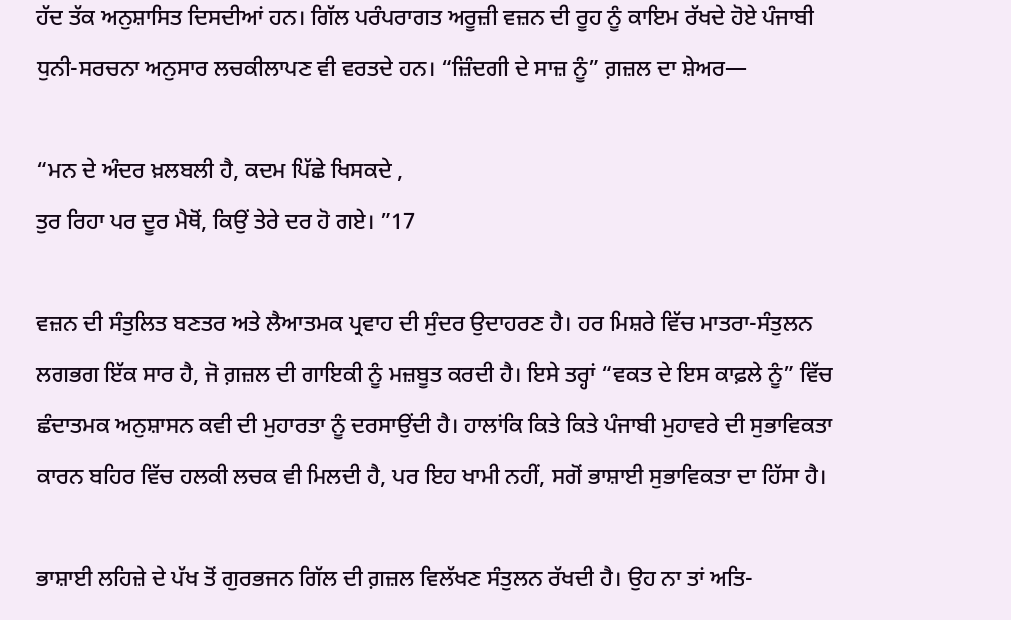ਹੱਦ ਤੱਕ ਅਨੁਸ਼ਾਸਿਤ ਦਿਸਦੀਆਂ ਹਨ। ਗਿੱਲ ਪਰੰਪਰਾਗਤ ਅਰੂਜ਼ੀ ਵਜ਼ਨ ਦੀ ਰੂਹ ਨੂੰ ਕਾਇਮ ਰੱਖਦੇ ਹੋਏ ਪੰਜਾਬੀ ਧੁਨੀ-ਸਰਚਨਾ ਅਨੁਸਾਰ ਲਚਕੀਲਾਪਣ ਵੀ ਵਰਤਦੇ ਹਨ। “ਜ਼ਿੰਦਗੀ ਦੇ ਸਾਜ਼ ਨੂੰ” ਗ਼ਜ਼ਲ ਦਾ ਸ਼ੇਅਰ—

“ਮਨ ਦੇ ਅੰਦਰ ਖ਼ਲਬਲੀ ਹੈ, ਕਦਮ ਪਿੱਛੇ ਖਿਸਕਦੇ ,
ਤੁਰ ਰਿਹਾ ਪਰ ਦੂਰ ਮੈਥੋਂ, ਕਿਉਂ ਤੇਰੇ ਦਰ ਹੋ ਗਏ। ”17

ਵਜ਼ਨ ਦੀ ਸੰਤੁਲਿਤ ਬਣਤਰ ਅਤੇ ਲੈਆਤਮਕ ਪ੍ਰਵਾਹ ਦੀ ਸੁੰਦਰ ਉਦਾਹਰਣ ਹੈ। ਹਰ ਮਿਸ਼ਰੇ ਵਿੱਚ ਮਾਤਰਾ-ਸੰਤੁਲਨ ਲਗਭਗ ਇੱਕ ਸਾਰ ਹੈ, ਜੋ ਗ਼ਜ਼ਲ ਦੀ ਗਾਇਕੀ ਨੂੰ ਮਜ਼ਬੂਤ ਕਰਦੀ ਹੈ। ਇਸੇ ਤਰ੍ਹਾਂ “ਵਕਤ ਦੇ ਇਸ ਕਾਫ਼ਲੇ ਨੂੰ” ਵਿੱਚ ਛੰਦਾਤਮਕ ਅਨੁਸ਼ਾਸਨ ਕਵੀ ਦੀ ਮੁਹਾਰਤਾ ਨੂੰ ਦਰਸਾਉਂਦੀ ਹੈ। ਹਾਲਾਂਕਿ ਕਿਤੇ ਕਿਤੇ ਪੰਜਾਬੀ ਮੁਹਾਵਰੇ ਦੀ ਸੁਭਾਵਿਕਤਾ ਕਾਰਨ ਬਹਿਰ ਵਿੱਚ ਹਲਕੀ ਲਚਕ ਵੀ ਮਿਲਦੀ ਹੈ, ਪਰ ਇਹ ਖਾਮੀ ਨਹੀਂ, ਸਗੋਂ ਭਾਸ਼ਾਈ ਸੁਭਾਵਿਕਤਾ ਦਾ ਹਿੱਸਾ ਹੈ।

ਭਾਸ਼ਾਈ ਲਹਿਜ਼ੇ ਦੇ ਪੱਖ ਤੋਂ ਗੁਰਭਜਨ ਗਿੱਲ ਦੀ ਗ਼ਜ਼ਲ ਵਿਲੱਖਣ ਸੰਤੁਲਨ ਰੱਖਦੀ ਹੈ। ਉਹ ਨਾ ਤਾਂ ਅਤਿ-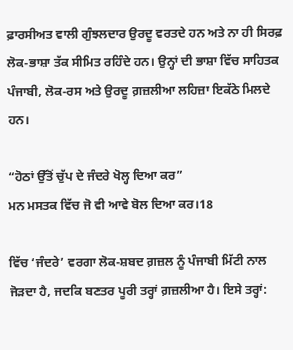ਫ਼ਾਰਸੀਅਤ ਵਾਲੀ ਗੁੰਝਲਦਾਰ ਉਰਦੂ ਵਰਤਦੇ ਹਨ ਅਤੇ ਨਾ ਹੀ ਸਿਰਫ਼ ਲੋਕ-ਭਾਸ਼ਾ ਤੱਕ ਸੀਮਿਤ ਰਹਿੰਦੇ ਹਨ। ਉਨ੍ਹਾਂ ਦੀ ਭਾਸ਼ਾ ਵਿੱਚ ਸਾਹਿਤਕ ਪੰਜਾਬੀ, ਲੋਕ-ਰਸ ਅਤੇ ਉਰਦੂ ਗ਼ਜ਼ਲੀਆ ਲਹਿਜ਼ਾ ਇਕੱਠੇ ਮਿਲਦੇ ਹਨ।

“ਹੋਠਾਂ ਉੱਤੋਂ ਚੁੱਪ ਦੇ ਜੰਦਰੇ ਖੋਲ੍ਹ ਦਿਆ ਕਰ”
ਮਨ ਮਸਤਕ ਵਿੱਚ ਜੋ ਵੀ ਆਵੇ ਬੋਲ ਦਿਆ ਕਰ।18

ਵਿੱਚ ‘ਜੰਦਰੇ’ ਵਰਗਾ ਲੋਕ-ਸ਼ਬਦ ਗ਼ਜ਼ਲ ਨੂੰ ਪੰਜਾਬੀ ਮਿੱਟੀ ਨਾਲ ਜੋੜਦਾ ਹੈ, ਜਦਕਿ ਬਣਤਰ ਪੂਰੀ ਤਰ੍ਹਾਂ ਗ਼ਜ਼ਲੀਆ ਹੈ। ਇਸੇ ਤਰ੍ਹਾਂ: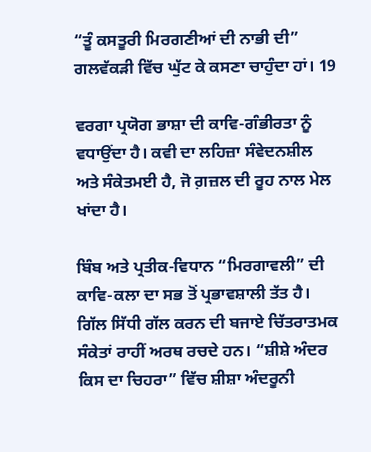“ਤੂੰ ਕਸਤੂਰੀ ਮਿਰਗਣੀਆਂ ਦੀ ਨਾਭੀ ਦੀ”
ਗਲਵੱਕੜੀ ਵਿੱਚ ਘੁੱਟ ਕੇ ਕਸਣਾ ਚਾਹੁੰਦਾ ਹਾਂ। 19

ਵਰਗਾ ਪ੍ਰਯੋਗ ਭਾਸ਼ਾ ਦੀ ਕਾਵਿ-ਗੰਭੀਰਤਾ ਨੂੰ ਵਧਾਉਂਦਾ ਹੈ। ਕਵੀ ਦਾ ਲਹਿਜ਼ਾ ਸੰਵੇਦਨਸ਼ੀਲ ਅਤੇ ਸੰਕੇਤਮਈ ਹੈ, ਜੋ ਗ਼ਜ਼ਲ ਦੀ ਰੂਹ ਨਾਲ ਮੇਲ ਖਾਂਦਾ ਹੈ।

ਬਿੰਬ ਅਤੇ ਪ੍ਰਤੀਕ-ਵਿਧਾਨ “ਮਿਰਗਾਵਲੀ” ਦੀ ਕਾਵਿ-ਕਲਾ ਦਾ ਸਭ ਤੋਂ ਪ੍ਰਭਾਵਸ਼ਾਲੀ ਤੱਤ ਹੈ। ਗਿੱਲ ਸਿੱਧੀ ਗੱਲ ਕਰਨ ਦੀ ਬਜਾਏ ਚਿੱਤਰਾਤਮਕ ਸੰਕੇਤਾਂ ਰਾਹੀਂ ਅਰਥ ਰਚਦੇ ਹਨ। “ਸ਼ੀਸ਼ੇ ਅੰਦਰ ਕਿਸ ਦਾ ਚਿਹਰਾ” ਵਿੱਚ ਸ਼ੀਸ਼ਾ ਅੰਦਰੂਨੀ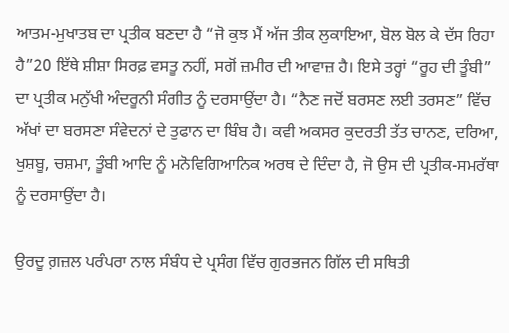ਆਤਮ-ਮੁਖਾਤਬ ਦਾ ਪ੍ਰਤੀਕ ਬਣਦਾ ਹੈ “ਜੋ ਕੁਝ ਮੈਂ ਅੱਜ ਤੀਕ ਲੁਕਾਇਆ, ਬੋਲ ਬੋਲ ਕੇ ਦੱਸ ਰਿਹਾ ਹੈ”20 ਇੱਥੇ ਸ਼ੀਸ਼ਾ ਸਿਰਫ਼ ਵਸਤੂ ਨਹੀਂ, ਸਗੋਂ ਜ਼ਮੀਰ ਦੀ ਆਵਾਜ਼ ਹੈ। ਇਸੇ ਤਰ੍ਹਾਂ “ਰੂਹ ਦੀ ਤੂੰਬੀ” ਦਾ ਪ੍ਰਤੀਕ ਮਨੁੱਖੀ ਅੰਦਰੂਨੀ ਸੰਗੀਤ ਨੂੰ ਦਰਸਾਉਂਦਾ ਹੈ। “ਨੈਣ ਜਦੋਂ ਬਰਸਣ ਲਈ ਤਰਸਣ” ਵਿੱਚ ਅੱਖਾਂ ਦਾ ਬਰਸਣਾ ਸੰਵੇਦਨਾਂ ਦੇ ਤੁਫਾਨ ਦਾ ਬਿੰਬ ਹੈ। ਕਵੀ ਅਕਸਰ ਕੁਦਰਤੀ ਤੱਤ ਚਾਨਣ, ਦਰਿਆ, ਖੁਸ਼ਬੂ, ਚਸ਼ਮਾ, ਤੂੰਬੀ ਆਦਿ ਨੂੰ ਮਨੋਵਿਗਿਆਨਿਕ ਅਰਥ ਦੇ ਦਿੰਦਾ ਹੈ, ਜੋ ਉਸ ਦੀ ਪ੍ਰਤੀਕ-ਸਮਰੱਥਾ ਨੂੰ ਦਰਸਾਉਂਦਾ ਹੈ।

ਉਰਦੂ ਗ਼ਜ਼ਲ ਪਰੰਪਰਾ ਨਾਲ ਸੰਬੰਧ ਦੇ ਪ੍ਰਸੰਗ ਵਿੱਚ ਗੁਰਭਜਨ ਗਿੱਲ ਦੀ ਸਥਿਤੀ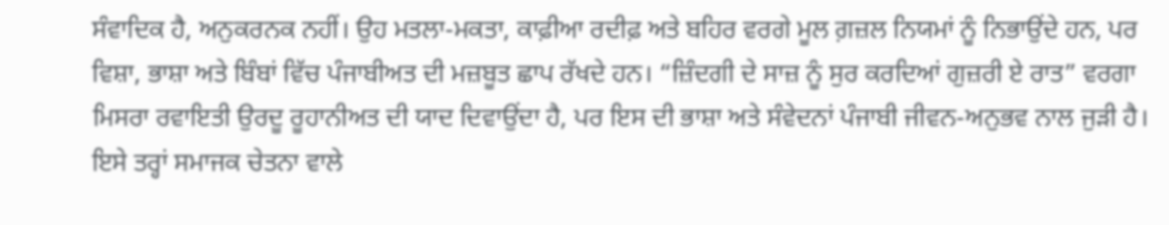ਸੰਵਾਦਿਕ ਹੈ, ਅਨੁਕਰਨਕ ਨਹੀਂ। ਉਹ ਮਤਲਾ-ਮਕਤਾ, ਕਾਫ਼ੀਆ ਰਦੀਫ਼ ਅਤੇ ਬਹਿਰ ਵਰਗੇ ਮੂਲ ਗ਼ਜ਼ਲ ਨਿਯਮਾਂ ਨੂੰ ਨਿਭਾਉਂਦੇ ਹਨ, ਪਰ ਵਿਸ਼ਾ, ਭਾਸ਼ਾ ਅਤੇ ਬਿੰਬਾਂ ਵਿੱਚ ਪੰਜਾਬੀਅਤ ਦੀ ਮਜ਼ਬੂਤ ਛਾਪ ਰੱਖਦੇ ਹਨ। “ਜ਼ਿੰਦਗੀ ਦੇ ਸਾਜ਼ ਨੂੰ ਸੁਰ ਕਰਦਿਆਂ ਗੁਜ਼ਰੀ ਏ ਰਾਤ” ਵਰਗਾ ਮਿਸਰਾ ਰਵਾਇਤੀ ਉਰਦੂ ਰੂਹਾਨੀਅਤ ਦੀ ਯਾਦ ਦਿਵਾਉਂਦਾ ਹੈ, ਪਰ ਇਸ ਦੀ ਭਾਸ਼ਾ ਅਤੇ ਸੰਵੇਦਨਾਂ ਪੰਜਾਬੀ ਜੀਵਨ-ਅਨੁਭਵ ਨਾਲ ਜੁੜੀ ਹੈ। ਇਸੇ ਤਰ੍ਹਾਂ ਸਮਾਜਕ ਚੇਤਨਾ ਵਾਲੇ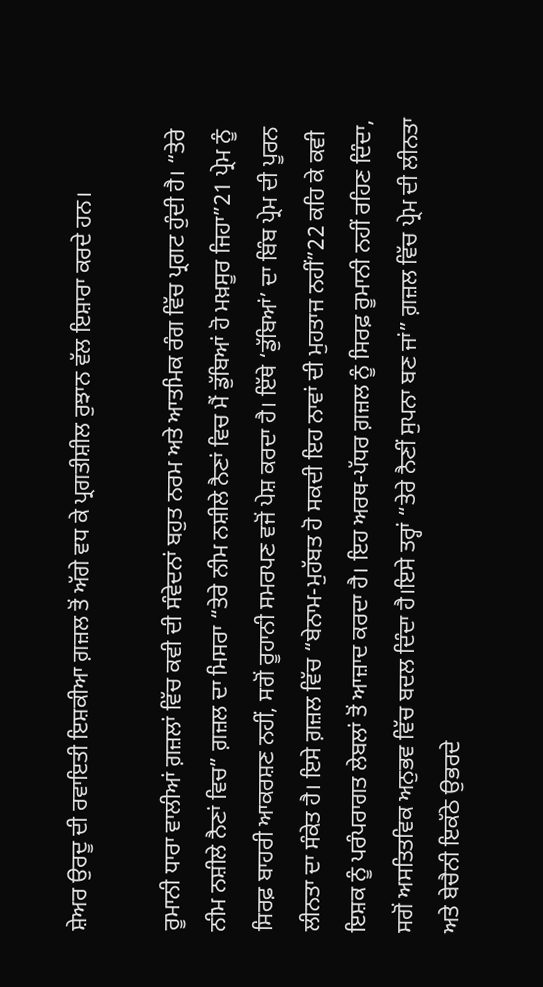ਸ਼ੇਅਰ ਉਰਦੂ ਦੀ ਰਵਾਇਤੀ ਇਸ਼ਕੀਆ ਗ਼ਜ਼ਲ ਤੋਂ ਅੱਗੇ ਵਧ ਕੇ ਪ੍ਰਗਤੀਸ਼ੀਲ ਰੁਝਾਨ ਵੱਲ ਇਸ਼ਾਰਾ ਕਰਦੇ ਹਨ।

ਰੂਮਾਨੀ ਧਾਰਾ ਵਾਲੀਆਂ ਗ਼ਜ਼ਲਾਂ ਵਿੱਚ ਕਵੀ ਦੀ ਸੰਵੇਦਨਾਂ ਬਹੁਤ ਨਰਮ ਅਤੇ ਆਤਮਿਕ ਰੰਗ ਵਿੱਚ ਪ੍ਰਗਟ ਹੁੰਦੀ ਹੈ। “ਤੇਰੇ ਨੀਮ ਨਸ਼ੀਲੇ ਨੈਣਾਂ ਵਿਚ” ਗ਼ਜ਼ਲ ਦਾ ਮਿਸਰਾ “ਤੇਰੇ ਨੀਮ ਨਸ਼ੀਲੇ ਨੈਣਾਂ ਵਿਚ ਮੈਂ ਡੁੱਬਿਆਂ ਹੋ ਮਖ਼ਸੂਰ ਜਿਹਾ”21 ਪ੍ਰੇਮ ਨੂੰ ਸਿਰਫ਼ ਬਾਹਰੀ ਆਕਰਸ਼ਣ ਨਹੀਂ, ਸਗੋਂ ਰੂਹਾਨੀ ਸਮਰਪਣ ਵਜੋਂ ਪੇਸ਼ ਕਰਦਾ ਹੈ। ਇੱਥੇ ‘ਡੁੱਬਿਆਂ’ ਦਾ ਬਿੰਬ ਪ੍ਰੇਮ ਦੀ ਪੂਰਨ ਲੀਨਤਾ ਦਾ ਸੰਕੇਤ ਹੈ। ਇਸੇ ਗ਼ਜ਼ਲ ਵਿੱਚ “ਬੇਨਾਮ-ਮੁਹੱਬਤ ਹੋ ਸਕਦੀ ਇਹ ਨਾਵਾਂ ਦੀ ਮੁਹਤਾਜ ਨਹੀਂ”22 ਕਹਿ ਕੇ ਕਵੀ ਇਸ਼ਕ ਨੂੰ ਪਰੰਪਰਾਗਤ ਲੇਬਲਾਂ ਤੋਂ ਆਜ਼ਾਦ ਕਰਦਾ ਹੈ। ਇਹ ਅਰਥ-ਪੱਧਰ ਗ਼ਜ਼ਲ ਨੂੰ ਸਿਰਫ਼ ਰੂਮਾਨੀ ਨਹੀਂ ਰਹਿਣ ਦਿੰਦਾ, ਸਗੋਂ ਅਸਤਿਤਵਿਕ ਅਨੁਭਵ ਵਿੱਚ ਬਦਲ ਦਿੰਦਾ ਹੈ।ਇਸੇ ਤਰ੍ਹਾਂ “ਤੇਰੇ ਨੈਣੀਂ ਸੁਪਨਾ ਬਣ ਜਾਂ” ਗ਼ਜ਼ਲ ਵਿੱਚ ਪ੍ਰੇਮ ਦੀ ਲੀਨਤਾ ਅਤੇ ਬੇਚੈਨੀ ਇਕੱਠੇ ਉਭਰਦੇ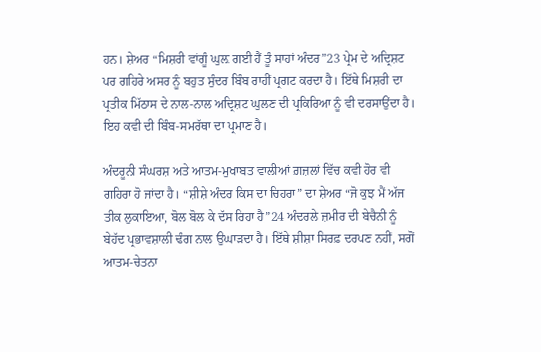ਹਨ। ਸ਼ੇਅਰ “ਮਿਸ਼ਰੀ ਵਾਂਗੂੰ ਘੁਲ਼ ਗਈ ਹੈਂ ਤੂੰ ਸਾਹਾਂ ਅੰਦਰ”23 ਪ੍ਰੇਮ ਦੇ ਅਦ੍ਰਿਸ਼ਟ ਪਰ ਗਹਿਰੇ ਅਸਰ ਨੂੰ ਬਹੁਤ ਸੁੰਦਰ ਬਿੰਬ ਰਾਹੀਂ ਪ੍ਰਗਟ ਕਰਦਾ ਹੈ। ਇੱਥੇ ਮਿਸ਼ਰੀ ਦਾ ਪ੍ਰਤੀਕ ਮਿੱਠਾਸ ਦੇ ਨਾਲ-ਨਾਲ ਅਦ੍ਰਿਸ਼ਟ ਘੁਲਣ ਦੀ ਪ੍ਰਕਿਰਿਆ ਨੂੰ ਵੀ ਦਰਸਾਉਂਦਾ ਹੈ। ਇਹ ਕਵੀ ਦੀ ਬਿੰਬ-ਸਮਰੱਥਾ ਦਾ ਪ੍ਰਮਾਣ ਹੈ।

ਅੰਦਰੂਨੀ ਸੰਘਰਸ਼ ਅਤੇ ਆਤਮ-ਮੁਖਾਬਤ ਵਾਲੀਆਂ ਗ਼ਜ਼ਲਾਂ ਵਿੱਚ ਕਵੀ ਹੋਰ ਵੀ ਗਹਿਰਾ ਹੋ ਜਾਂਦਾ ਹੈ। “ਸ਼ੀਸ਼ੇ ਅੰਦਰ ਕਿਸ ਦਾ ਚਿਹਰਾ” ਦਾ ਸ਼ੇਅਰ “ਜੋ ਕੁਝ ਮੈਂ ਅੱਜ ਤੀਕ ਲੁਕਾਇਆ, ਬੋਲ ਬੋਲ ਕੇ ਦੱਸ ਰਿਹਾ ਹੈ”24 ਅੰਦਰਲੇ ਜ਼ਮੀਰ ਦੀ ਬੇਚੈਨੀ ਨੂੰ ਬੇਹੱਦ ਪ੍ਰਭਾਵਸ਼ਾਲੀ ਢੰਗ ਨਾਲ ਉਘਾੜਦਾ ਹੈ। ਇੱਥੇ ਸ਼ੀਸ਼ਾ ਸਿਰਫ਼ ਦਰਪਣ ਨਹੀਂ, ਸਗੋਂ ਆਤਮ-ਚੇਤਨਾ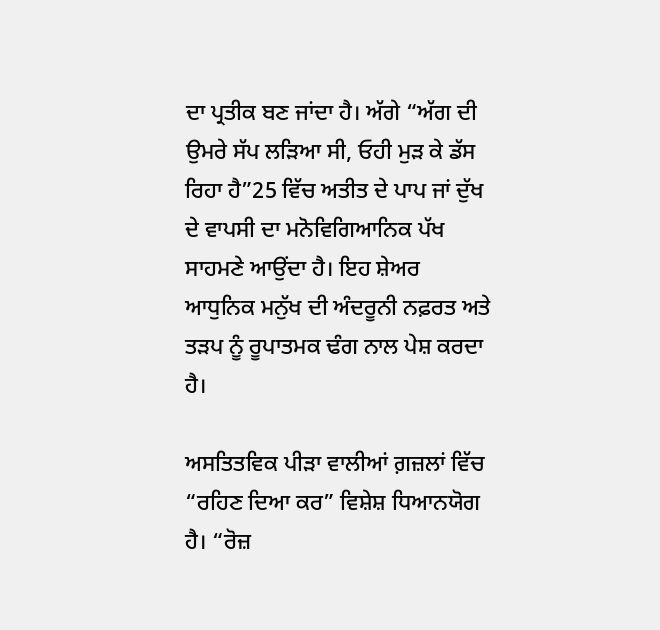ਦਾ ਪ੍ਰਤੀਕ ਬਣ ਜਾਂਦਾ ਹੈ। ਅੱਗੇ “ਅੱਗ ਦੀ ਉਮਰੇ ਸੱਪ ਲੜਿਆ ਸੀ, ਓਹੀ ਮੁੜ ਕੇ ਡੱਸ ਰਿਹਾ ਹੈ”25 ਵਿੱਚ ਅਤੀਤ ਦੇ ਪਾਪ ਜਾਂ ਦੁੱਖ ਦੇ ਵਾਪਸੀ ਦਾ ਮਨੋਵਿਗਿਆਨਿਕ ਪੱਖ ਸਾਹਮਣੇ ਆਉਂਦਾ ਹੈ। ਇਹ ਸ਼ੇਅਰ ਆਧੁਨਿਕ ਮਨੁੱਖ ਦੀ ਅੰਦਰੂਨੀ ਨਫ਼ਰਤ ਅਤੇ ਤੜਪ ਨੂੰ ਰੂਪਾਤਮਕ ਢੰਗ ਨਾਲ ਪੇਸ਼ ਕਰਦਾ ਹੈ।

ਅਸਤਿਤਵਿਕ ਪੀੜਾ ਵਾਲੀਆਂ ਗ਼ਜ਼ਲਾਂ ਵਿੱਚ “ਰਹਿਣ ਦਿਆ ਕਰ” ਵਿਸ਼ੇਸ਼ ਧਿਆਨਯੋਗ ਹੈ। “ਰੋਜ਼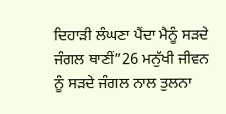ਦਿਹਾੜੀ ਲੰਘਣਾ ਪੈਂਦਾ ਮੈਨੂੰ ਸੜਦੇ ਜੰਗਲ ਥਾਣੀਂ”26 ਮਨੁੱਖੀ ਜੀਵਨ ਨੂੰ ਸੜਦੇ ਜੰਗਲ ਨਾਲ ਤੁਲਨਾ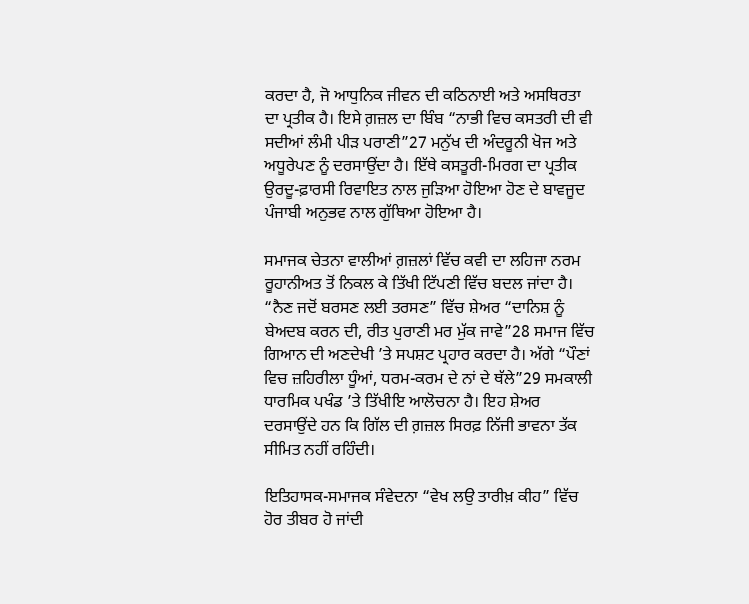ਕਰਦਾ ਹੈ, ਜੋ ਆਧੁਨਿਕ ਜੀਵਨ ਦੀ ਕਠਿਨਾਈ ਅਤੇ ਅਸਥਿਰਤਾ ਦਾ ਪ੍ਰਤੀਕ ਹੈ। ਇਸੇ ਗ਼ਜ਼ਲ ਦਾ ਬਿੰਬ “ਨਾਭੀ ਵਿਚ ਕਸਤਰੀ ਦੀ ਵੀ ਸਦੀਆਂ ਲੰਮੀ ਪੀੜ ਪਰਾਣੀ”27 ਮਨੁੱਖ ਦੀ ਅੰਦਰੂਨੀ ਖੋਜ ਅਤੇ ਅਧੂਰੇਪਣ ਨੂੰ ਦਰਸਾਉਂਦਾ ਹੈ। ਇੱਥੇ ਕਸਤੂਰੀ-ਮਿਰਗ ਦਾ ਪ੍ਰਤੀਕ ਉਰਦੂ-ਫ਼ਾਰਸੀ ਰਿਵਾਇਤ ਨਾਲ ਜੁੜਿਆ ਹੋਇਆ ਹੋਣ ਦੇ ਬਾਵਜੂਦ ਪੰਜਾਬੀ ਅਨੁਭਵ ਨਾਲ ਗੁੱਥਿਆ ਹੋਇਆ ਹੈ।

ਸਮਾਜਕ ਚੇਤਨਾ ਵਾਲੀਆਂ ਗ਼ਜ਼ਲਾਂ ਵਿੱਚ ਕਵੀ ਦਾ ਲਹਿਜਾ ਨਰਮ ਰੂਹਾਨੀਅਤ ਤੋਂ ਨਿਕਲ ਕੇ ਤਿੱਖੀ ਟਿੱਪਣੀ ਵਿੱਚ ਬਦਲ ਜਾਂਦਾ ਹੈ। “ਨੈਣ ਜਦੋਂ ਬਰਸਣ ਲਈ ਤਰਸਣ” ਵਿੱਚ ਸ਼ੇਅਰ “ਦਾਨਿਸ਼ ਨੂੰ ਬੇਅਦਬ ਕਰਨ ਦੀ, ਰੀਤ ਪੁਰਾਣੀ ਮਰ ਮੁੱਕ ਜਾਵੇ”28 ਸਮਾਜ ਵਿੱਚ ਗਿਆਨ ਦੀ ਅਣਦੇਖੀ ’ਤੇ ਸਪਸ਼ਟ ਪ੍ਰਹਾਰ ਕਰਦਾ ਹੈ। ਅੱਗੇ “ਪੌਣਾਂ ਵਿਚ ਜ਼ਹਿਰੀਲਾ ਧੂੰਆਂ, ਧਰਮ-ਕਰਮ ਦੇ ਨਾਂ ਦੇ ਥੱਲੇ”29 ਸਮਕਾਲੀ ਧਾਰਮਿਕ ਪਖੰਡ ’ਤੇ ਤਿੱਖੀਇ ਆਲੋਚਨਾ ਹੈ। ਇਹ ਸ਼ੇਅਰ ਦਰਸਾਉਂਦੇ ਹਨ ਕਿ ਗਿੱਲ ਦੀ ਗ਼ਜ਼ਲ ਸਿਰਫ਼ ਨਿੱਜੀ ਭਾਵਨਾ ਤੱਕ ਸੀਮਿਤ ਨਹੀਂ ਰਹਿੰਦੀ।

ਇਤਿਹਾਸਕ-ਸਮਾਜਕ ਸੰਵੇਦਨਾ “ਵੇਖ ਲਉ ਤਾਰੀਖ਼ ਕੀਹ” ਵਿੱਚ ਹੋਰ ਤੀਬਰ ਹੋ ਜਾਂਦੀ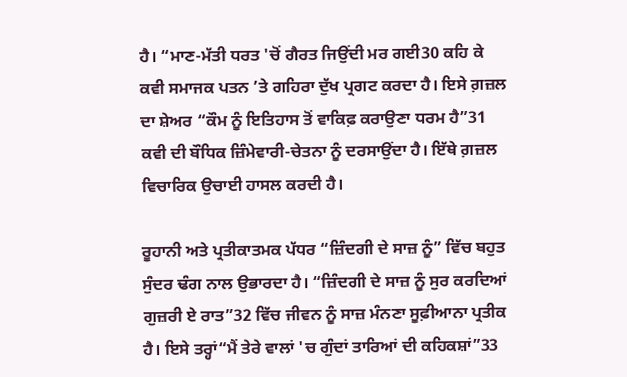ਹੈ। “ਮਾਣ-ਮੱਤੀ ਧਰਤ 'ਚੋਂ ਗੈਰਤ ਜਿਉਂਦੀ ਮਰ ਗਈ30 ਕਹਿ ਕੇ ਕਵੀ ਸਮਾਜਕ ਪਤਨ ’ਤੇ ਗਹਿਰਾ ਦੁੱਖ ਪ੍ਰਗਟ ਕਰਦਾ ਹੈ। ਇਸੇ ਗ਼ਜ਼ਲ ਦਾ ਸ਼ੇਅਰ “ਕੌਮ ਨੂੰ ਇਤਿਹਾਸ ਤੋਂ ਵਾਕਿਫ਼ ਕਰਾਉਣਾ ਧਰਮ ਹੈ”31 ਕਵੀ ਦੀ ਬੌਧਿਕ ਜ਼ਿੰਮੇਵਾਰੀ-ਚੇਤਨਾ ਨੂੰ ਦਰਸਾਉਂਦਾ ਹੈ। ਇੱਥੇ ਗ਼ਜ਼ਲ ਵਿਚਾਰਿਕ ਉਚਾਈ ਹਾਸਲ ਕਰਦੀ ਹੈ।

ਰੂਹਾਨੀ ਅਤੇ ਪ੍ਰਤੀਕਾਤਮਕ ਪੱਧਰ “ਜ਼ਿੰਦਗੀ ਦੇ ਸਾਜ਼ ਨੂੰ” ਵਿੱਚ ਬਹੁਤ ਸੁੰਦਰ ਢੰਗ ਨਾਲ ਉਭਾਰਦਾ ਹੈ। “ਜ਼ਿੰਦਗੀ ਦੇ ਸਾਜ਼ ਨੂੰ ਸੁਰ ਕਰਦਿਆਂ ਗੁਜ਼ਰੀ ਏ ਰਾਤ”32 ਵਿੱਚ ਜੀਵਨ ਨੂੰ ਸਾਜ਼ ਮੰਨਣਾ ਸੂਫ਼ੀਆਨਾ ਪ੍ਰਤੀਕ ਹੈ। ਇਸੇ ਤਰ੍ਹਾਂ“ਮੈਂ ਤੇਰੇ ਵਾਲਾਂ 'ਚ ਗੁੰਦਾਂ ਤਾਰਿਆਂ ਦੀ ਕਹਿਕਸ਼ਾਂ”33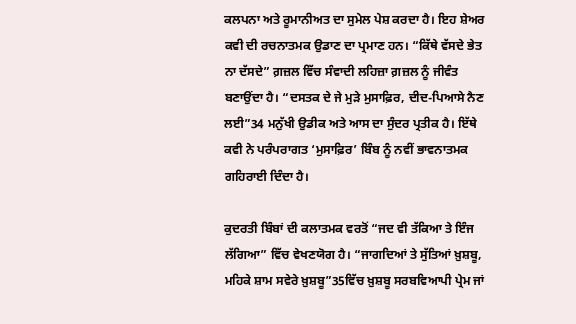ਕਲਪਨਾ ਅਤੇ ਰੂਮਾਨੀਅਤ ਦਾ ਸੁਮੇਲ ਪੇਸ਼ ਕਰਦਾ ਹੈ। ਇਹ ਸ਼ੇਅਰ ਕਵੀ ਦੀ ਰਚਨਾਤਮਕ ਉਡਾਣ ਦਾ ਪ੍ਰਮਾਣ ਹਨ। “ਕਿੱਥੇ ਵੱਸਦੇ ਭੇਤ ਨਾ ਦੱਸਦੇ” ਗ਼ਜ਼ਲ ਵਿੱਚ ਸੰਵਾਦੀ ਲਹਿਜ਼ਾ ਗ਼ਜ਼ਲ ਨੂੰ ਜੀਵੰਤ ਬਣਾਉਂਦਾ ਹੈ। “ਦਸਤਕ ਦੇ ਜੇ ਮੁੜੇ ਮੁਸਾਫ਼ਿਰ, ਦੀਦ-ਪਿਆਸੇ ਨੈਣ ਲਈ”34 ਮਨੁੱਖੀ ਉਡੀਕ ਅਤੇ ਆਸ ਦਾ ਸੁੰਦਰ ਪ੍ਰਤੀਕ ਹੈ। ਇੱਥੇ ਕਵੀ ਨੇ ਪਰੰਪਰਾਗਤ ‘ਮੁਸਾਫ਼ਿਰ’ ਬਿੰਬ ਨੂੰ ਨਵੀਂ ਭਾਵਨਾਤਮਕ ਗਹਿਰਾਈ ਦਿੰਦਾ ਹੈ।

ਕੁਦਰਤੀ ਬਿੰਬਾਂ ਦੀ ਕਲਾਤਮਕ ਵਰਤੋਂ “ਜਦ ਵੀ ਤੱਕਿਆ ਤੇ ਇੰਜ ਲੱਗਿਆ” ਵਿੱਚ ਵੇਖਣਯੋਗ ਹੈ। “ਜਾਗਦਿਆਂ ਤੇ ਸੁੱਤਿਆਂ ਖ਼ੁਸ਼ਬੂ, ਮਹਿਕੇ ਸ਼ਾਮ ਸਵੇਰੇ ਖ਼ੁਸ਼ਬੂ”35ਵਿੱਚ ਖ਼ੁਸ਼ਬੂ ਸਰਬਵਿਆਪੀ ਪ੍ਰੇਮ ਜਾਂ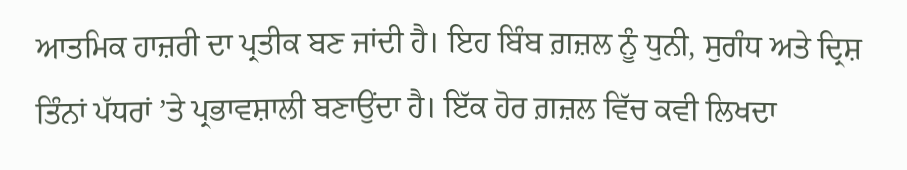ਆਤਮਿਕ ਹਾਜ਼ਰੀ ਦਾ ਪ੍ਰਤੀਕ ਬਣ ਜਾਂਦੀ ਹੈ। ਇਹ ਬਿੰਬ ਗ਼ਜ਼ਲ ਨੂੰ ਧੁਨੀ, ਸੁਗੰਧ ਅਤੇ ਦ੍ਰਿਸ਼ ਤਿੰਨਾਂ ਪੱਧਰਾਂ ’ਤੇ ਪ੍ਰਭਾਵਸ਼ਾਲੀ ਬਣਾਉਂਦਾ ਹੈ। ਇੱਕ ਹੋਰ ਗ਼ਜ਼ਲ ਵਿੱਚ ਕਵੀ ਲਿਖਦਾ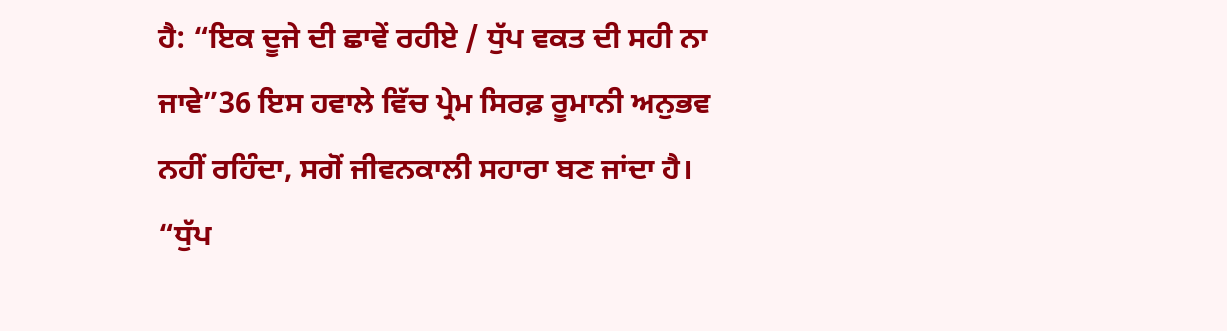ਹੈ: “ਇਕ ਦੂਜੇ ਦੀ ਛਾਵੇਂ ਰਹੀਏ / ਧੁੱਪ ਵਕਤ ਦੀ ਸਹੀ ਨਾ ਜਾਵੇ”36 ਇਸ ਹਵਾਲੇ ਵਿੱਚ ਪ੍ਰੇਮ ਸਿਰਫ਼ ਰੂਮਾਨੀ ਅਨੁਭਵ ਨਹੀਂ ਰਹਿੰਦਾ, ਸਗੋਂ ਜੀਵਨਕਾਲੀ ਸਹਾਰਾ ਬਣ ਜਾਂਦਾ ਹੈ। “ਧੁੱਪ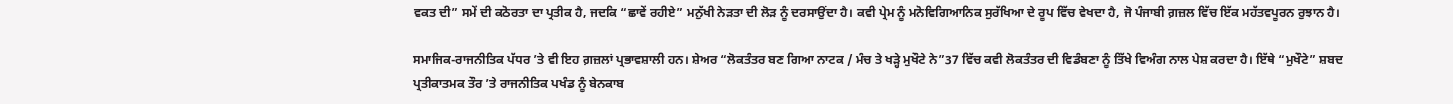ਵਕਤ ਦੀ” ਸਮੇਂ ਦੀ ਕਠੋਰਤਾ ਦਾ ਪ੍ਰਤੀਕ ਹੈ, ਜਦਕਿ “ਛਾਵੇਂ ਰਹੀਏ” ਮਨੁੱਖੀ ਨੇੜਤਾ ਦੀ ਲੋੜ ਨੂੰ ਦਰਸਾਉਂਦਾ ਹੈ। ਕਵੀ ਪ੍ਰੇਮ ਨੂੰ ਮਨੋਵਿਗਿਆਨਿਕ ਸੁਰੱਖਿਆ ਦੇ ਰੂਪ ਵਿੱਚ ਵੇਖਦਾ ਹੈ, ਜੋ ਪੰਜਾਬੀ ਗ਼ਜ਼ਲ ਵਿੱਚ ਇੱਕ ਮਹੱਤਵਪੂਰਨ ਰੁਝਾਨ ਹੈ।

ਸਮਾਜਿਕ-ਰਾਜਨੀਤਿਕ ਪੱਧਰ ’ਤੇ ਵੀ ਇਹ ਗ਼ਜ਼ਲਾਂ ਪ੍ਰਭਾਵਸ਼ਾਲੀ ਹਨ। ਸ਼ੇਅਰ “ਲੋਕਤੰਤਰ ਬਣ ਗਿਆ ਨਾਟਕ / ਮੰਚ ਤੇ ਖੜ੍ਹੇ ਮੁਖੌਟੇ ਨੇ”37 ਵਿੱਚ ਕਵੀ ਲੋਕਤੰਤਰ ਦੀ ਵਿਡੰਬਣਾ ਨੂੰ ਤਿੱਖੇ ਵਿਅੰਗ ਨਾਲ ਪੇਸ਼ ਕਰਦਾ ਹੈ। ਇੱਥੇ “ਮੁਖੌਟੇ” ਸ਼ਬਦ ਪ੍ਰਤੀਕਾਤਮਕ ਤੌਰ ’ਤੇ ਰਾਜਨੀਤਿਕ ਪਖੰਡ ਨੂੰ ਬੇਨਕਾਬ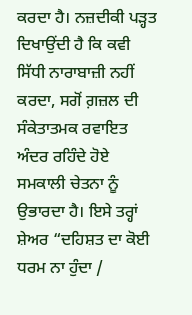ਕਰਦਾ ਹੈ। ਨਜ਼ਦੀਕੀ ਪੜ੍ਹਤ ਦਿਖਾਉਂਦੀ ਹੈ ਕਿ ਕਵੀ ਸਿੱਧੀ ਨਾਰਾਬਾਜ਼ੀ ਨਹੀਂ ਕਰਦਾ, ਸਗੋਂ ਗ਼ਜ਼ਲ ਦੀ ਸੰਕੇਤਾਤਮਕ ਰਵਾਇਤ ਅੰਦਰ ਰਹਿੰਦੇ ਹੋਏ ਸਮਕਾਲੀ ਚੇਤਨਾ ਨੂੰ ਉਭਾਰਦਾ ਹੈ। ਇਸੇ ਤਰ੍ਹਾਂ ਸ਼ੇਅਰ “ਦਹਿਸ਼ਤ ਦਾ ਕੋਈ ਧਰਮ ਨਾ ਹੁੰਦਾ /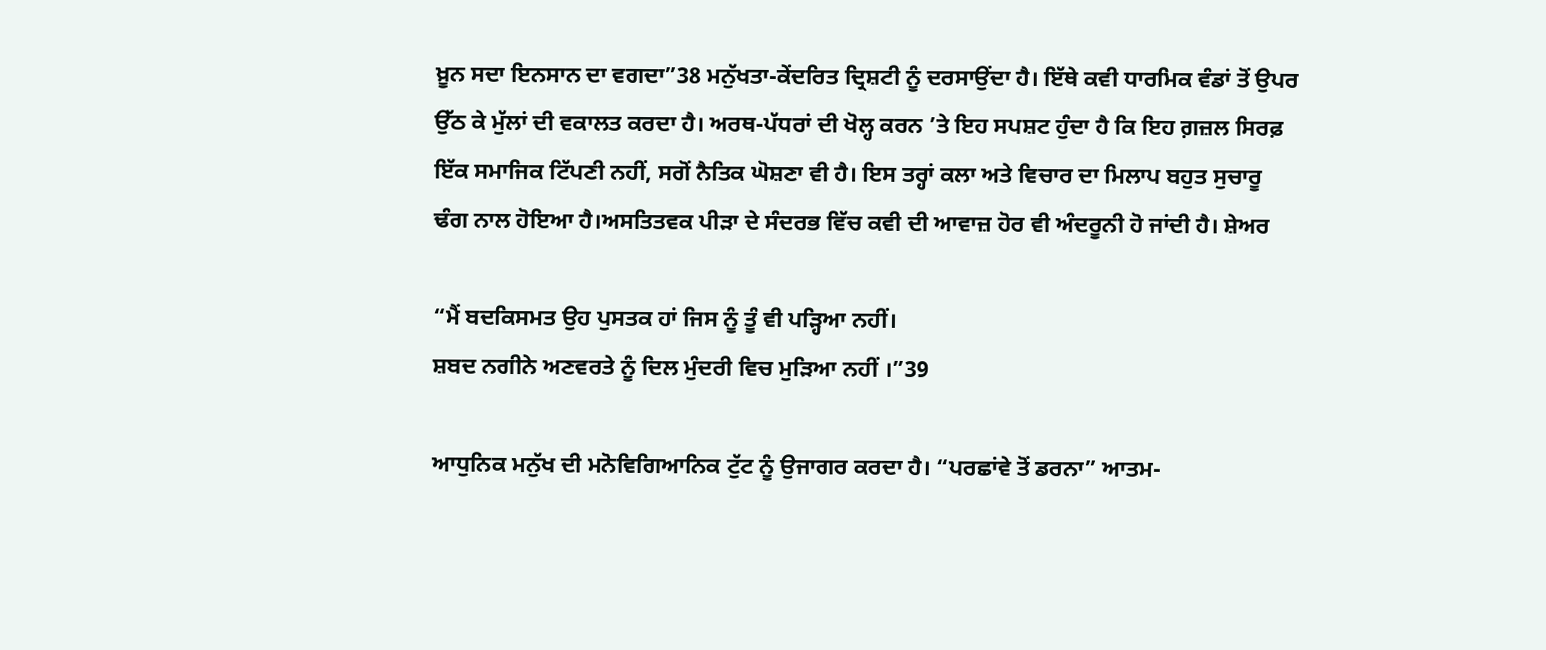ਖ਼ੂਨ ਸਦਾ ਇਨਸਾਨ ਦਾ ਵਗਦਾ”38 ਮਨੁੱਖਤਾ-ਕੇਂਦਰਿਤ ਦ੍ਰਿਸ਼ਟੀ ਨੂੰ ਦਰਸਾਉਂਦਾ ਹੈ। ਇੱਥੇ ਕਵੀ ਧਾਰਮਿਕ ਵੰਡਾਂ ਤੋਂ ਉਪਰ ਉੱਠ ਕੇ ਮੁੱਲਾਂ ਦੀ ਵਕਾਲਤ ਕਰਦਾ ਹੈ। ਅਰਥ-ਪੱਧਰਾਂ ਦੀ ਖੋਲ੍ਹ ਕਰਨ ’ਤੇ ਇਹ ਸਪਸ਼ਟ ਹੁੰਦਾ ਹੈ ਕਿ ਇਹ ਗ਼ਜ਼ਲ ਸਿਰਫ਼ ਇੱਕ ਸਮਾਜਿਕ ਟਿੱਪਣੀ ਨਹੀਂ, ਸਗੋਂ ਨੈਤਿਕ ਘੋਸ਼ਣਾ ਵੀ ਹੈ। ਇਸ ਤਰ੍ਹਾਂ ਕਲਾ ਅਤੇ ਵਿਚਾਰ ਦਾ ਮਿਲਾਪ ਬਹੁਤ ਸੁਚਾਰੂ ਢੰਗ ਨਾਲ ਹੋਇਆ ਹੈ।ਅਸਤਿਤਵਕ ਪੀੜਾ ਦੇ ਸੰਦਰਭ ਵਿੱਚ ਕਵੀ ਦੀ ਆਵਾਜ਼ ਹੋਰ ਵੀ ਅੰਦਰੂਨੀ ਹੋ ਜਾਂਦੀ ਹੈ। ਸ਼ੇਅਰ

“ਮੈਂ ਬਦਕਿਸਮਤ ਉਹ ਪੁਸਤਕ ਹਾਂ ਜਿਸ ਨੂੰ ਤੂੰ ਵੀ ਪੜ੍ਹਿਆ ਨਹੀਂ।
ਸ਼ਬਦ ਨਗੀਨੇ ਅਣਵਰਤੇ ਨੂੰ ਦਿਲ ਮੁੰਦਰੀ ਵਿਚ ਮੁੜਿਆ ਨਹੀਂ ।”39

ਆਧੁਨਿਕ ਮਨੁੱਖ ਦੀ ਮਨੋਵਿਗਿਆਨਿਕ ਟੁੱਟ ਨੂੰ ਉਜਾਗਰ ਕਰਦਾ ਹੈ। “ਪਰਛਾਂਵੇ ਤੋਂ ਡਰਨਾ” ਆਤਮ-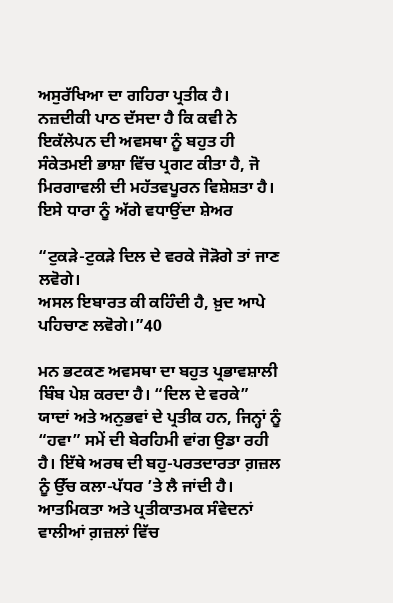ਅਸੁਰੱਖਿਆ ਦਾ ਗਹਿਰਾ ਪ੍ਰਤੀਕ ਹੈ। ਨਜ਼ਦੀਕੀ ਪਾਠ ਦੱਸਦਾ ਹੈ ਕਿ ਕਵੀ ਨੇ ਇਕੱਲੇਪਨ ਦੀ ਅਵਸਥਾ ਨੂੰ ਬਹੁਤ ਹੀ ਸੰਕੇਤਮਈ ਭਾਸ਼ਾ ਵਿੱਚ ਪ੍ਰਗਟ ਕੀਤਾ ਹੈ, ਜੋ ਮਿਰਗਾਵਲੀ ਦੀ ਮਹੱਤਵਪੂਰਨ ਵਿਸ਼ੇਸ਼ਤਾ ਹੈ। ਇਸੇ ਧਾਰਾ ਨੂੰ ਅੱਗੇ ਵਧਾਉਂਦਾ ਸ਼ੇਅਰ

“ਟੁਕੜੇ-ਟੁਕੜੇ ਦਿਲ ਦੇ ਵਰਕੇ ਜੋੜੋਗੇ ਤਾਂ ਜਾਣ ਲਵੋਗੇ।
ਅਸਲ ਇਬਾਰਤ ਕੀ ਕਹਿੰਦੀ ਹੈ, ਖ਼ੁਦ ਆਪੇ ਪਹਿਚਾਣ ਲਵੋਗੇ।”40

ਮਨ ਭਟਕਣ ਅਵਸਥਾ ਦਾ ਬਹੁਤ ਪ੍ਰਭਾਵਸ਼ਾਲੀ ਬਿੰਬ ਪੇਸ਼ ਕਰਦਾ ਹੈ। “ਦਿਲ ਦੇ ਵਰਕੇ” ਯਾਦਾਂ ਅਤੇ ਅਨੁਭਵਾਂ ਦੇ ਪ੍ਰਤੀਕ ਹਨ, ਜਿਨ੍ਹਾਂ ਨੂੰ “ਹਵਾ” ਸਮੇਂ ਦੀ ਬੇਰਹਿਮੀ ਵਾਂਗ ਉਡਾ ਰਹੀ ਹੈ। ਇੱਥੇ ਅਰਥ ਦੀ ਬਹੁ-ਪਰਤਦਾਰਤਾ ਗ਼ਜ਼ਲ ਨੂੰ ਉੱਚ ਕਲਾ-ਪੱਧਰ ’ਤੇ ਲੈ ਜਾਂਦੀ ਹੈ। ਆਤਮਿਕਤਾ ਅਤੇ ਪ੍ਰਤੀਕਾਤਮਕ ਸੰਵੇਦਨਾਂ ਵਾਲੀਆਂ ਗ਼ਜ਼ਲਾਂ ਵਿੱਚ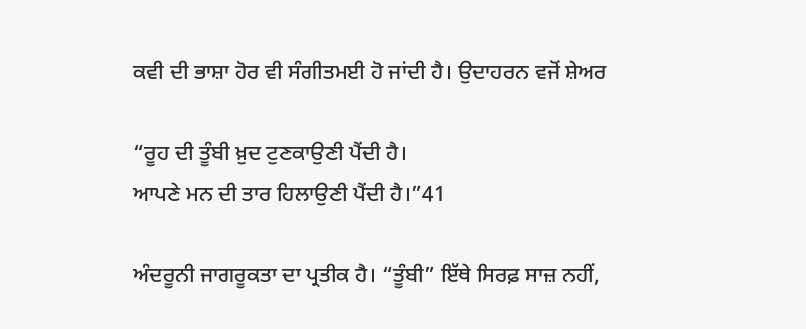ਕਵੀ ਦੀ ਭਾਸ਼ਾ ਹੋਰ ਵੀ ਸੰਗੀਤਮਈ ਹੋ ਜਾਂਦੀ ਹੈ। ਉਦਾਹਰਨ ਵਜੋਂ ਸ਼ੇਅਰ

“ਰੂਹ ਦੀ ਤੂੰਬੀ ਖ਼ੁਦ ਟੁਣਕਾਉਣੀ ਪੈਂਦੀ ਹੈ।
ਆਪਣੇ ਮਨ ਦੀ ਤਾਰ ਹਿਲਾਉਣੀ ਪੈਂਦੀ ਹੈ।”41

ਅੰਦਰੂਨੀ ਜਾਗਰੂਕਤਾ ਦਾ ਪ੍ਰਤੀਕ ਹੈ। “ਤੂੰਬੀ” ਇੱਥੇ ਸਿਰਫ਼ ਸਾਜ਼ ਨਹੀਂ,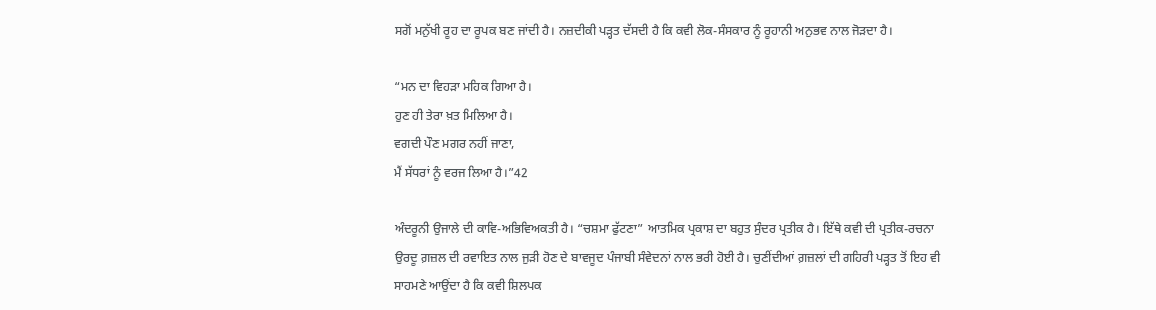ਸਗੋਂ ਮਨੁੱਖੀ ਰੂਹ ਦਾ ਰੂਪਕ ਬਣ ਜਾਂਦੀ ਹੈ। ਨਜ਼ਦੀਕੀ ਪੜ੍ਹਤ ਦੱਸਦੀ ਹੈ ਕਿ ਕਵੀ ਲੋਕ-ਸੰਸਕਾਰ ਨੂੰ ਰੂਹਾਨੀ ਅਨੁਭਵ ਨਾਲ ਜੋੜਦਾ ਹੈ।

“ਮਨ ਦਾ ਵਿਹੜਾ ਮਹਿਕ ਗਿਆ ਹੈ।
ਹੁਣ ਹੀ ਤੇਰਾ ਖ਼ਤ ਮਿਲਿਆ ਹੈ।
ਵਗਦੀ ਪੌਣ ਮਗਰ ਨਹੀਂ ਜਾਣਾ,
ਮੈਂ ਸੱਧਰਾਂ ਨੂੰ ਵਰਜ ਲਿਆ ਹੈ।”42

ਅੰਦਰੂਨੀ ਉਜਾਲੇ ਦੀ ਕਾਵਿ-ਅਭਿਵਿਅਕਤੀ ਹੈ। “ਚਸ਼ਮਾ ਫੁੱਟਣਾ” ਆਤਮਿਕ ਪ੍ਰਕਾਸ਼ ਦਾ ਬਹੁਤ ਸੁੰਦਰ ਪ੍ਰਤੀਕ ਹੈ। ਇੱਥੇ ਕਵੀ ਦੀ ਪ੍ਰਤੀਕ-ਰਚਨਾ ਉਰਦੂ ਗ਼ਜ਼ਲ ਦੀ ਰਵਾਇਤ ਨਾਲ ਜੁੜੀ ਹੋਣ ਦੇ ਬਾਵਜੂਦ ਪੰਜਾਬੀ ਸੰਵੇਦਨਾਂ ਨਾਲ ਭਰੀ ਹੋਈ ਹੈ। ਚੁਣੀਂਦੀਆਂ ਗ਼ਜ਼ਲਾਂ ਦੀ ਗਹਿਰੀ ਪੜ੍ਹਤ ਤੋਂ ਇਹ ਵੀ ਸਾਹਮਣੇ ਆਉਂਦਾ ਹੈ ਕਿ ਕਵੀ ਸ਼ਿਲਪਕ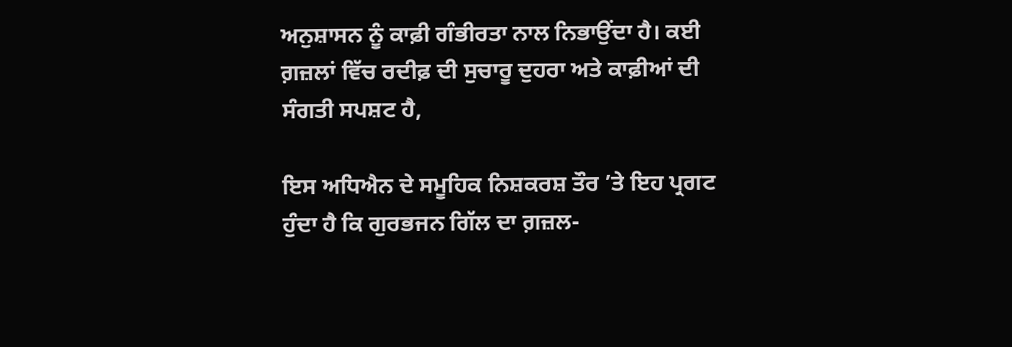ਅਨੁਸ਼ਾਸਨ ਨੂੰ ਕਾਫ਼ੀ ਗੰਭੀਰਤਾ ਨਾਲ ਨਿਭਾਉਂਦਾ ਹੈ। ਕਈ ਗ਼ਜ਼ਲਾਂ ਵਿੱਚ ਰਦੀਫ਼ ਦੀ ਸੁਚਾਰੂ ਦੁਹਰਾ ਅਤੇ ਕਾਫ਼ੀਆਂ ਦੀ ਸੰਗਤੀ ਸਪਸ਼ਟ ਹੈ,

ਇਸ ਅਧਿਐਨ ਦੇ ਸਮੂਹਿਕ ਨਿਸ਼ਕਰਸ਼ ਤੌਰ ’ਤੇ ਇਹ ਪ੍ਰਗਟ ਹੁੰਦਾ ਹੈ ਕਿ ਗੁਰਭਜਨ ਗਿੱਲ ਦਾ ਗ਼ਜ਼ਲ-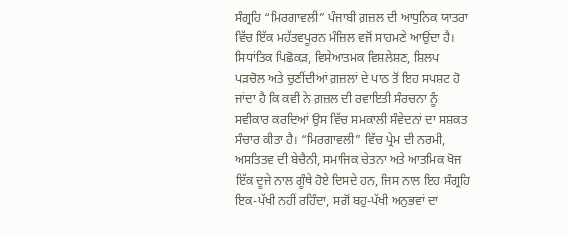ਸੰਗ੍ਰਹਿ “ਮਿਰਗਾਵਲੀ” ਪੰਜਾਬੀ ਗ਼ਜ਼ਲ ਦੀ ਆਧੁਨਿਕ ਯਾਤਰਾ ਵਿੱਚ ਇੱਕ ਮਹੱਤਵਪੂਰਨ ਮੰਜ਼ਿਲ ਵਜੋਂ ਸਾਹਮਣੇ ਆਉਂਦਾ ਹੈ। ਸਿਧਾਂਤਿਕ ਪਿਛੋਕੜ, ਵਿਸੇਆਤਮਕ ਵਿਸ਼ਲੇਸ਼ਣ, ਸ਼ਿਲਪ ਪੜਚੋਲ ਅਤੇ ਚੁਣੀਂਦੀਆਂ ਗ਼ਜ਼ਲਾਂ ਦੇ ਪਾਠ ਤੋਂ ਇਹ ਸਪਸ਼ਟ ਹੋ ਜਾਂਦਾ ਹੈ ਕਿ ਕਵੀ ਨੇ ਗ਼ਜ਼ਲ ਦੀ ਰਵਾਇਤੀ ਸੰਰਚਨਾ ਨੂੰ ਸਵੀਕਾਰ ਕਰਦਿਆਂ ਉਸ ਵਿੱਚ ਸਮਕਾਲੀ ਸੰਵੇਦਨਾਂ ਦਾ ਸਸ਼ਕਤ ਸੰਚਾਰ ਕੀਤਾ ਹੈ। “ਮਿਰਗਾਵਲੀ” ਵਿੱਚ ਪ੍ਰੇਮ ਦੀ ਨਰਮੀ, ਅਸਤਿਤਵ ਦੀ ਬੇਚੈਨੀ, ਸਮਾਜਿਕ ਚੇਤਨਾ ਅਤੇ ਆਤਮਿਕ ਖੋਜ ਇੱਕ ਦੂਜੇ ਨਾਲ ਗੂੰਥੇ ਹੋਏ ਦਿਸਦੇ ਹਨ, ਜਿਸ ਨਾਲ ਇਹ ਸੰਗ੍ਰਹਿ ਇਕ-ਪੱਖੀ ਨਹੀਂ ਰਹਿੰਦਾ, ਸਗੋਂ ਬਹੁ-ਪੱਖੀ ਅਨੁਭਵਾਂ ਦਾ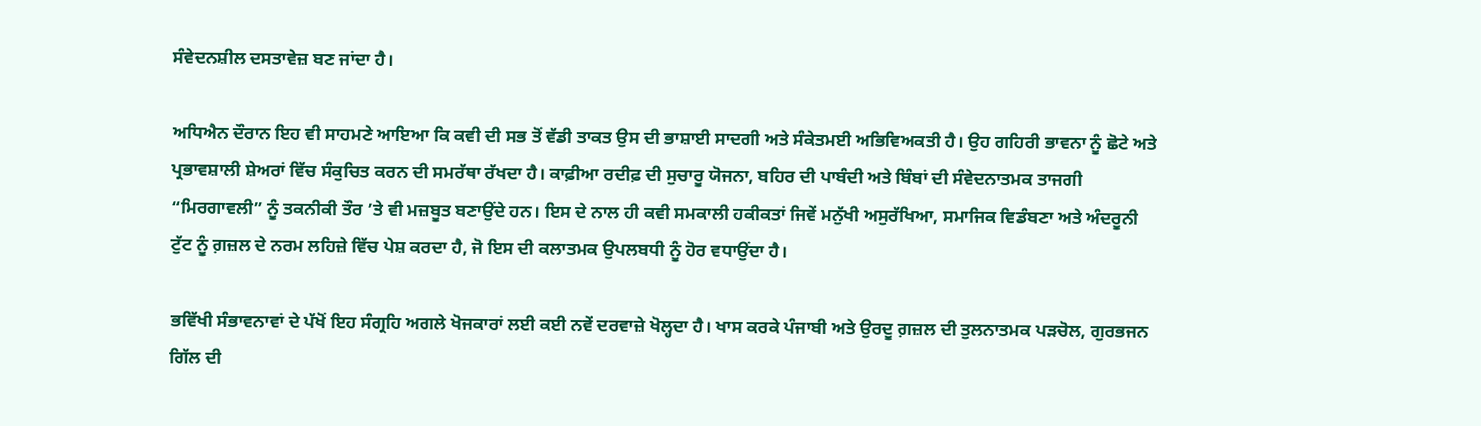ਸੰਵੇਦਨਸ਼ੀਲ ਦਸਤਾਵੇਜ਼ ਬਣ ਜਾਂਦਾ ਹੈ।

ਅਧਿਐਨ ਦੌਰਾਨ ਇਹ ਵੀ ਸਾਹਮਣੇ ਆਇਆ ਕਿ ਕਵੀ ਦੀ ਸਭ ਤੋਂ ਵੱਡੀ ਤਾਕਤ ਉਸ ਦੀ ਭਾਸ਼ਾਈ ਸਾਦਗੀ ਅਤੇ ਸੰਕੇਤਮਈ ਅਭਿਵਿਅਕਤੀ ਹੈ। ਉਹ ਗਹਿਰੀ ਭਾਵਨਾ ਨੂੰ ਛੋਟੇ ਅਤੇ ਪ੍ਰਭਾਵਸ਼ਾਲੀ ਸ਼ੇਅਰਾਂ ਵਿੱਚ ਸੰਕੁਚਿਤ ਕਰਨ ਦੀ ਸਮਰੱਥਾ ਰੱਖਦਾ ਹੈ। ਕਾਫ਼ੀਆ ਰਦੀਫ਼ ਦੀ ਸੁਚਾਰੂ ਯੋਜਨਾ, ਬਹਿਰ ਦੀ ਪਾਬੰਦੀ ਅਤੇ ਬਿੰਬਾਂ ਦੀ ਸੰਵੇਦਨਾਤਮਕ ਤਾਜਗੀ “ਮਿਰਗਾਵਲੀ” ਨੂੰ ਤਕਨੀਕੀ ਤੌਰ ’ਤੇ ਵੀ ਮਜ਼ਬੂਤ ਬਣਾਉਂਦੇ ਹਨ। ਇਸ ਦੇ ਨਾਲ ਹੀ ਕਵੀ ਸਮਕਾਲੀ ਹਕੀਕਤਾਂ ਜਿਵੇਂ ਮਨੁੱਖੀ ਅਸੁਰੱਖਿਆ, ਸਮਾਜਿਕ ਵਿਡੰਬਣਾ ਅਤੇ ਅੰਦਰੂਨੀ ਟੁੱਟ ਨੂੰ ਗ਼ਜ਼ਲ ਦੇ ਨਰਮ ਲਹਿਜ਼ੇ ਵਿੱਚ ਪੇਸ਼ ਕਰਦਾ ਹੈ, ਜੋ ਇਸ ਦੀ ਕਲਾਤਮਕ ਉਪਲਬਧੀ ਨੂੰ ਹੋਰ ਵਧਾਉਂਦਾ ਹੈ।

ਭਵਿੱਖੀ ਸੰਭਾਵਨਾਵਾਂ ਦੇ ਪੱਖੋਂ ਇਹ ਸੰਗ੍ਰਹਿ ਅਗਲੇ ਖੋਜਕਾਰਾਂ ਲਈ ਕਈ ਨਵੇਂ ਦਰਵਾਜ਼ੇ ਖੋਲ੍ਹਦਾ ਹੈ। ਖਾਸ ਕਰਕੇ ਪੰਜਾਬੀ ਅਤੇ ਉਰਦੂ ਗ਼ਜ਼ਲ ਦੀ ਤੁਲਨਾਤਮਕ ਪੜਚੋਲ, ਗੁਰਭਜਨ ਗਿੱਲ ਦੀ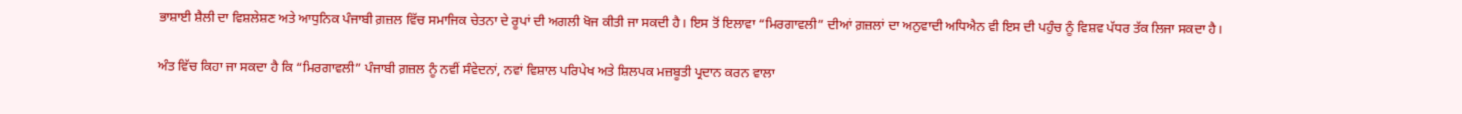ਭਾਸ਼ਾਈ ਸ਼ੈਲੀ ਦਾ ਵਿਸ਼ਲੇਸ਼ਣ ਅਤੇ ਆਧੁਨਿਕ ਪੰਜਾਬੀ ਗ਼ਜ਼ਲ ਵਿੱਚ ਸਮਾਜਿਕ ਚੇਤਨਾ ਦੇ ਰੂਪਾਂ ਦੀ ਅਗਲੀ ਖੋਜ ਕੀਤੀ ਜਾ ਸਕਦੀ ਹੈ। ਇਸ ਤੋਂ ਇਲਾਵਾ “ਮਿਰਗਾਵਲੀ” ਦੀਆਂ ਗ਼ਜ਼ਲਾਂ ਦਾ ਅਨੁਵਾਦੀ ਅਧਿਐਨ ਵੀ ਇਸ ਦੀ ਪਹੁੰਚ ਨੂੰ ਵਿਸ਼ਵ ਪੱਧਰ ਤੱਕ ਲਿਜਾ ਸਕਦਾ ਹੈ।

ਅੰਤ ਵਿੱਚ ਕਿਹਾ ਜਾ ਸਕਦਾ ਹੈ ਕਿ “ਮਿਰਗਾਵਲੀ” ਪੰਜਾਬੀ ਗ਼ਜ਼ਲ ਨੂੰ ਨਵੀਂ ਸੰਵੇਦਨਾਂ, ਨਵਾਂ ਵਿਸ਼ਾਲ ਪਰਿਪੇਖ ਅਤੇ ਸ਼ਿਲਪਕ ਮਜ਼ਬੂਤੀ ਪ੍ਰਦਾਨ ਕਰਨ ਵਾਲਾ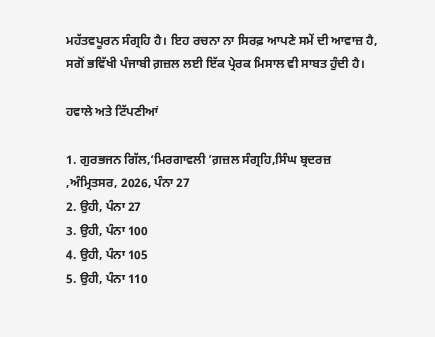ਮਹੱਤਵਪੂਰਨ ਸੰਗ੍ਰਹਿ ਹੈ। ਇਹ ਰਚਨਾ ਨਾ ਸਿਰਫ਼ ਆਪਣੇ ਸਮੇਂ ਦੀ ਆਵਾਜ਼ ਹੈ, ਸਗੋਂ ਭਵਿੱਖੀ ਪੰਜਾਬੀ ਗ਼ਜ਼ਲ ਲਈ ਇੱਕ ਪ੍ਰੇਰਕ ਮਿਸਾਲ ਵੀ ਸਾਬਤ ਹੁੰਦੀ ਹੈ।

ਹਵਾਲੇ ਅਤੇ ਟਿੱਪਣੀਆਂ

1. ਗੁਰਭਜਨ ਗਿੱਲ,‘ਮਿਰਗਾਵਲੀ ’ਗ਼ਜ਼ਲ ਸੰਗ੍ਰਹਿ,ਸਿੰਘ ਬ੍ਰਦਰਜ਼ ,ਅੰਮ੍ਰਿਤਸਰ, 2026, ਪੰਨਾ 27
2. ਉਹੀ, ਪੰਨਾ 27
3. ਉਹੀ, ਪੰਨਾ 100
4. ਉਹੀ, ਪੰਨਾ 105
5. ਉਹੀ, ਪੰਨਾ 110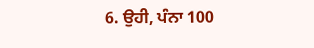6. ਉਹੀ, ਪੰਨਾ 100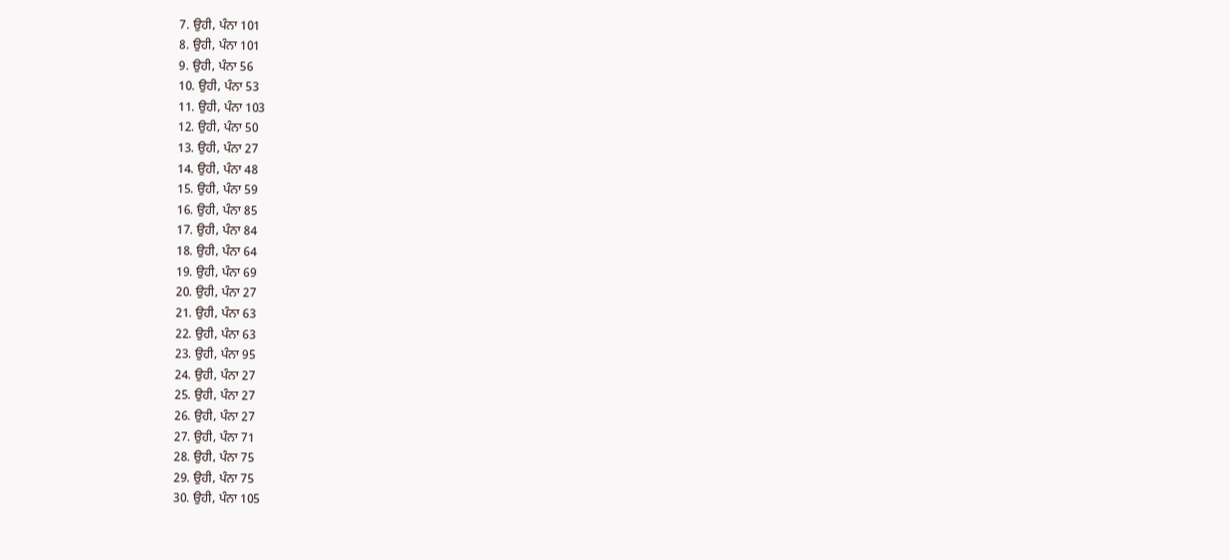7. ਉਹੀ, ਪੰਨਾ 101
8. ਉਹੀ, ਪੰਨਾ 101
9. ਉਹੀ, ਪੰਨਾ 56
10. ਉਹੀ, ਪੰਨਾ 53
11. ਉਹੀ, ਪੰਨਾ 103
12. ਉਹੀ, ਪੰਨਾ 50
13. ਉਹੀ, ਪੰਨਾ 27
14. ਉਹੀ, ਪੰਨਾ 48
15. ਉਹੀ, ਪੰਨਾ 59
16. ਉਹੀ, ਪੰਨਾ 85
17. ਉਹੀ, ਪੰਨਾ 84
18. ਉਹੀ, ਪੰਨਾ 64
19. ਉਹੀ, ਪੰਨਾ 69
20. ਉਹੀ, ਪੰਨਾ 27
21. ਉਹੀ, ਪੰਨਾ 63
22. ਉਹੀ, ਪੰਨਾ 63
23. ਉਹੀ, ਪੰਨਾ 95
24. ਉਹੀ, ਪੰਨਾ 27
25. ਉਹੀ, ਪੰਨਾ 27
26. ਉਹੀ, ਪੰਨਾ 27
27. ਉਹੀ, ਪੰਨਾ 71
28. ਉਹੀ, ਪੰਨਾ 75
29. ਉਹੀ, ਪੰਨਾ 75
30. ਉਹੀ, ਪੰਨਾ 105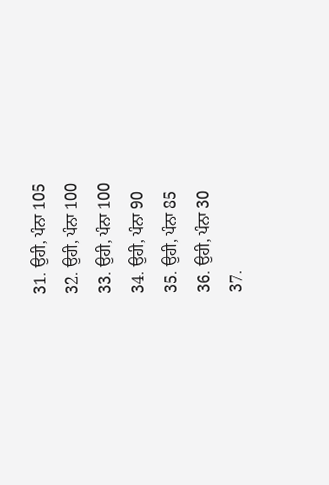31. ਉਹੀ, ਪੰਨਾ 105
32. ਉਹੀ, ਪੰਨਾ 100
33. ਉਹੀ, ਪੰਨਾ 100
34. ਉਹੀ, ਪੰਨਾ 90
35. ਉਹੀ, ਪੰਨਾ 85
36. ਉਹੀ, ਪੰਨਾ 30
37.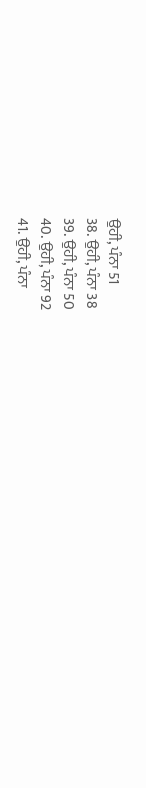ਉਹੀ, ਪੰਨਾ 51
38. ਉਹੀ, ਪੰਨਾ 38
39. ਉਹੀ, ਪੰਨਾ 50
40. ਉਹੀ, ਪੰਨਾ 92
41. ਉਹੀ, ਪੰਨਾ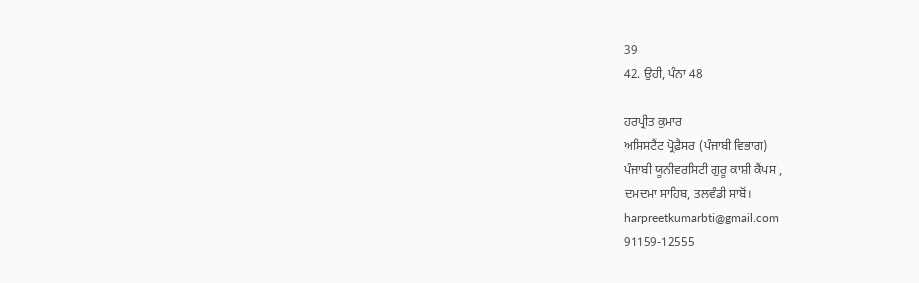39
42. ਉਹੀ, ਪੰਨਾ 48

ਹਰਪ੍ਰੀਤ ਕੁਮਾਰ
ਅਸਿਸਟੈਂਟ ਪ੍ਰੋਫ਼ੈਸਰ (ਪੰਜਾਬੀ ਵਿਭਾਗ)
ਪੰਜਾਬੀ ਯੂਨੀਵਰਸਿਟੀ ਗੁਰੂ ਕਾਸ਼ੀ ਕੈਂਪਸ ,
ਦਮਦਮਾ ਸਾਹਿਬ, ਤਲਵੰਡੀ ਸਾਬੋਂ।
harpreetkumarbti@gmail.com
91159-12555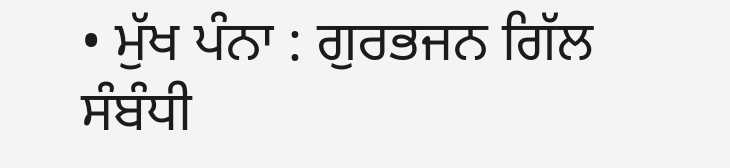• ਮੁੱਖ ਪੰਨਾ : ਗੁਰਭਜਨ ਗਿੱਲ ਸੰਬੰਧੀ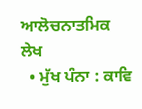ਆਲੋਚਨਾਤਮਿਕ ਲੇਖ
  • ਮੁੱਖ ਪੰਨਾ : ਕਾਵਿ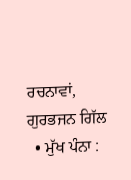ਰਚਨਾਵਾਂ, ਗੁਰਭਜਨ ਗਿੱਲ
  • ਮੁੱਖ ਪੰਨਾ :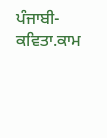ਪੰਜਾਬੀ-ਕਵਿਤਾ.ਕਾਮ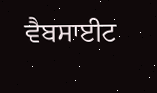ਵੈਬਸਾਈਟ